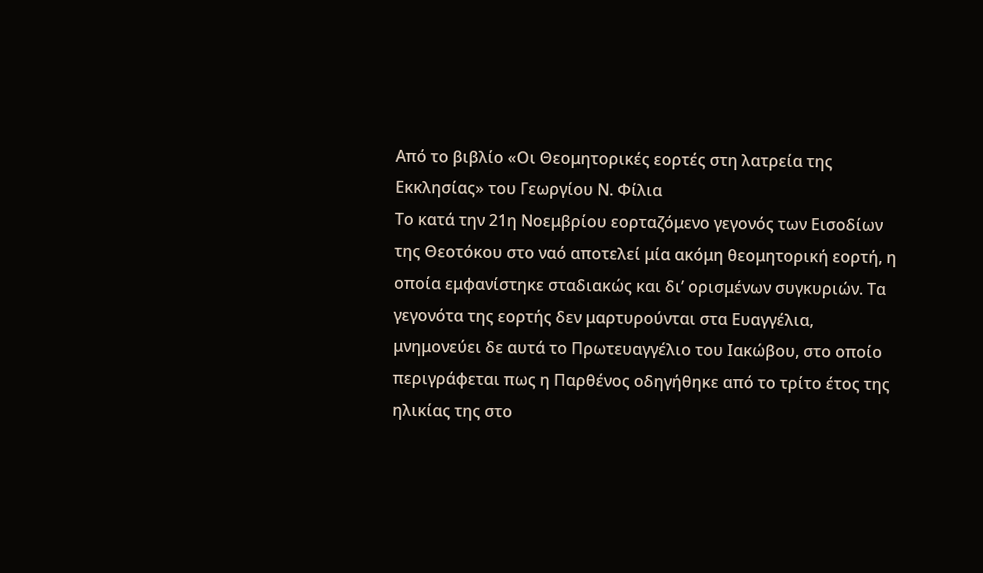Από το βιβλίο «Οι Θεομητορικές εορτές στη λατρεία της Εκκλησίας» του Γεωργίου Ν. Φίλια
Το κατά την 21η Νοεμβρίου εορταζόμενο γεγονός των Εισοδίων της Θεοτόκου στο ναό αποτελεί μία ακόμη θεομητορική εορτή, η οποία εμφανίστηκε σταδιακώς και δι’ ορισμένων συγκυριών. Τα γεγονότα της εορτής δεν μαρτυρούνται στα Ευαγγέλια, μνημονεύει δε αυτά το Πρωτευαγγέλιο του Ιακώβου, στο οποίο περιγράφεται πως η Παρθένος οδηγήθηκε από το τρίτο έτος της ηλικίας της στο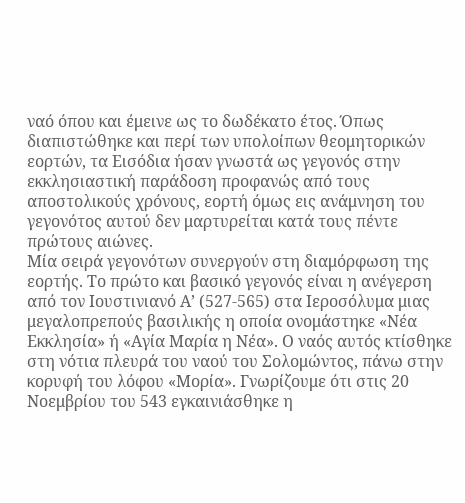ναό όπου και έμεινε ως το δωδέκατο έτος. Όπως διαπιστώθηκε και περί των υπολοίπων θεομητορικών εορτών, τα Εισόδια ήσαν γνωστά ως γεγονός στην εκκλησιαστική παράδοση προφανώς από τους αποστολικούς χρόνους, εορτή όμως εις ανάμνηση του γεγονότος αυτού δεν μαρτυρείται κατά τους πέντε πρώτους αιώνες.
Μία σειρά γεγονότων συνεργούν στη διαμόρφωση της εορτής. Το πρώτο και βασικό γεγονός είναι η ανέγερση από τον Ιουστινιανό Α’ (527-565) στα Ιεροσόλυμα μιας μεγαλοπρεπούς βασιλικής η οποία ονομάστηκε «Νέα Εκκλησία» ή «Αγία Μαρία η Νέα». Ο ναός αυτός κτίσθηκε στη νότια πλευρά του ναού του Σολομώντος, πάνω στην κορυφή του λόφου «Μορία». Γνωρίζουμε ότι στις 20 Νοεμβρίου του 543 εγκαινιάσθηκε η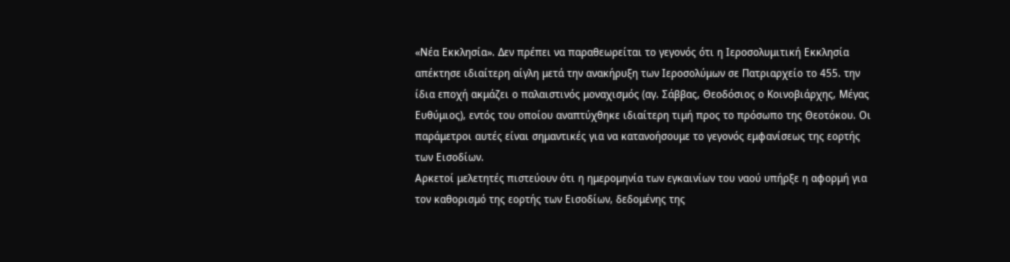«Νέα Εκκλησία». Δεν πρέπει να παραθεωρείται το γεγονός ότι η Ιεροσολυμιτική Εκκλησία απέκτησε ιδιαίτερη αίγλη μετά την ανακήρυξη των Ιεροσολύμων σε Πατριαρχείο το 455. την ίδια εποχή ακμάζει ο παλαιστινός μοναχισμός (αγ. Σάββας, Θεοδόσιος ο Κοινοβιάρχης, Μέγας Ευθύμιος), εντός του οποίου αναπτύχθηκε ιδιαίτερη τιμή προς το πρόσωπο της Θεοτόκου. Οι παράμετροι αυτές είναι σημαντικές για να κατανοήσουμε το γεγονός εμφανίσεως της εορτής των Εισοδίων.
Αρκετοί μελετητές πιστεύουν ότι η ημερομηνία των εγκαινίων του ναού υπήρξε η αφορμή για τον καθορισμό της εορτής των Εισοδίων, δεδομένης της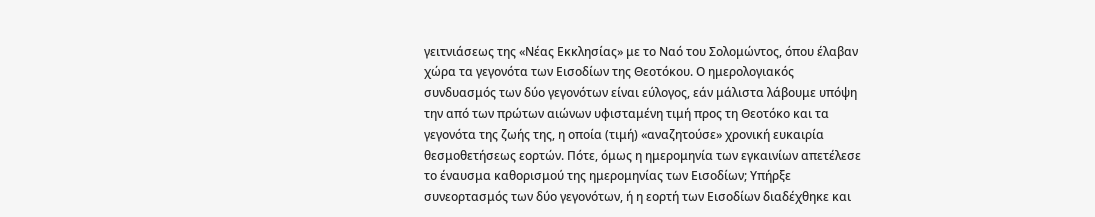γειτνιάσεως της «Νέας Εκκλησίας» με το Ναό του Σολομώντος, όπου έλαβαν χώρα τα γεγονότα των Εισοδίων της Θεοτόκου. Ο ημερολογιακός συνδυασμός των δύο γεγονότων είναι εύλογος, εάν μάλιστα λάβουμε υπόψη την από των πρώτων αιώνων υφισταμένη τιμή προς τη Θεοτόκο και τα γεγονότα της ζωής της, η οποία (τιμή) «αναζητούσε» χρονική ευκαιρία θεσμοθετήσεως εορτών. Πότε, όμως η ημερομηνία των εγκαινίων απετέλεσε το έναυσμα καθορισμού της ημερομηνίας των Εισοδίων; Υπήρξε συνεορτασμός των δύο γεγονότων, ή η εορτή των Εισοδίων διαδέχθηκε και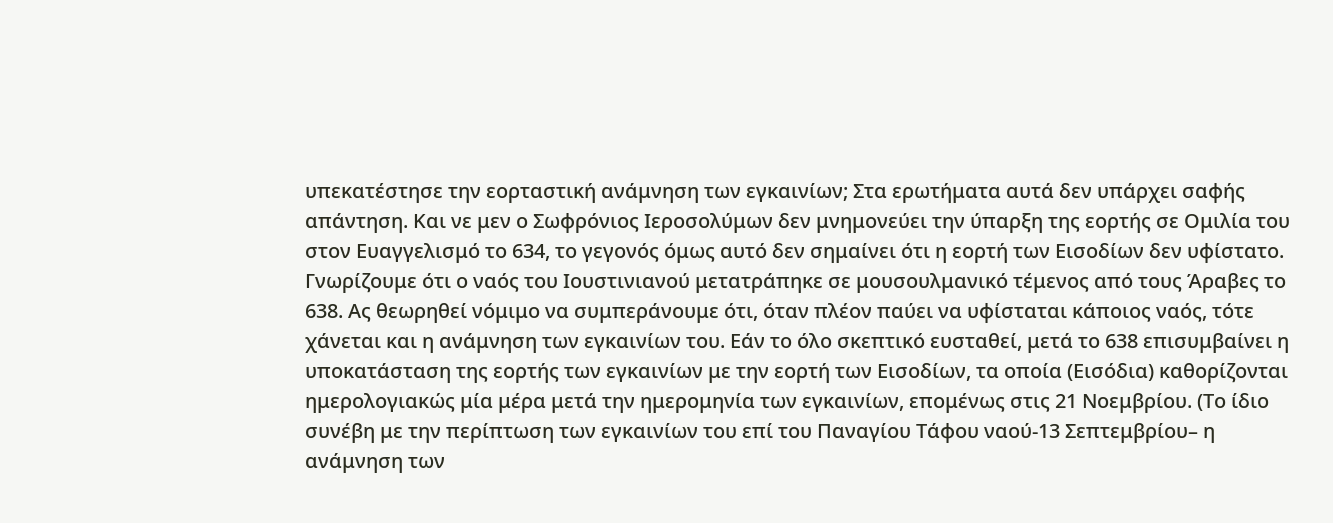υπεκατέστησε την εορταστική ανάμνηση των εγκαινίων; Στα ερωτήματα αυτά δεν υπάρχει σαφής απάντηση. Και νε μεν ο Σωφρόνιος Ιεροσολύμων δεν μνημονεύει την ύπαρξη της εορτής σε Ομιλία του στον Ευαγγελισμό το 634, το γεγονός όμως αυτό δεν σημαίνει ότι η εορτή των Εισοδίων δεν υφίστατο.
Γνωρίζουμε ότι ο ναός του Ιουστινιανού μετατράπηκε σε μουσουλμανικό τέμενος από τους Άραβες το 638. Ας θεωρηθεί νόμιμο να συμπεράνουμε ότι, όταν πλέον παύει να υφίσταται κάποιος ναός, τότε χάνεται και η ανάμνηση των εγκαινίων του. Εάν το όλο σκεπτικό ευσταθεί, μετά το 638 επισυμβαίνει η υποκατάσταση της εορτής των εγκαινίων με την εορτή των Εισοδίων, τα οποία (Εισόδια) καθορίζονται ημερολογιακώς μία μέρα μετά την ημερομηνία των εγκαινίων, επομένως στις 21 Νοεμβρίου. (Το ίδιο συνέβη με την περίπτωση των εγκαινίων του επί του Παναγίου Τάφου ναού-13 Σεπτεμβρίου– η ανάμνηση των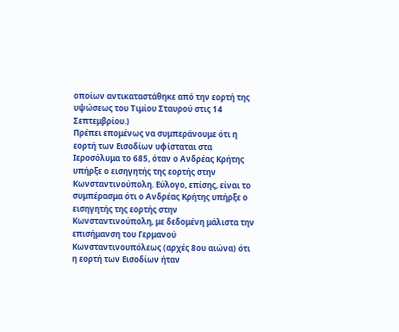οποίων αντικαταστάθηκε από την εορτή της υψώσεως του Τιμίου Σταυρού στις 14 Σεπτεμβρίου.)
Πρέπει επομένως να συμπεράνουμε ότι η εορτή των Εισοδίων υφίσταται στα Ιεροσόλυμα το 685, όταν ο Ανδρέας Κρήτης υπήρξε ο εισηγητής της εορτής στην Κωνσταντινούπολη. Εύλογο, επίσης, είναι το συμπέρασμα ότι ο Ανδρέας Κρήτης υπήρξε ο εισηγητής της εορτής στην Κωνσταντινούπολη, με δεδομένη μάλιστα την επισήμανση του Γερμανού Κωνσταντινουπόλεως (αρχές 8ου αιώνα) ότι η εορτή των Εισοδίων ήταν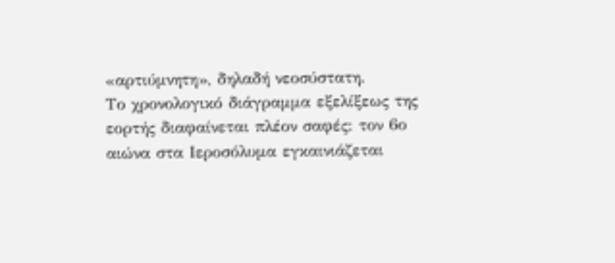«αρτιύμνητη», δηλαδή νεοσύστατη.
Το χρονολογικό διάγραμμα εξελίξεως της εορτής διαφαίνεται πλέον σαφές: τον 6ο αιώνα στα Ιεροσόλυμα εγκαινιάζεται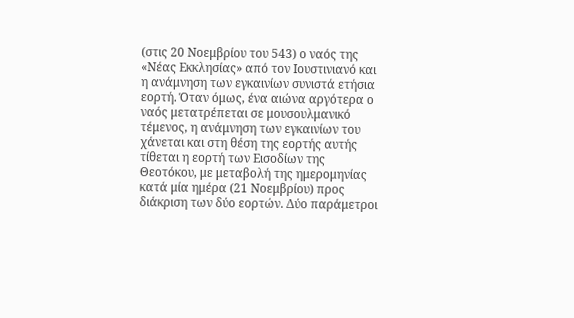(στις 20 Νοεμβρίου του 543) ο ναός της «Νέας Εκκλησίας» από τον Ιουστινιανό και η ανάμνηση των εγκαινίων συνιστά ετήσια εορτή. Όταν όμως, ένα αιώνα αργότερα ο ναός μετατρέπεται σε μουσουλμανικό τέμενος, η ανάμνηση των εγκαινίων του χάνεται και στη θέση της εορτής αυτής τίθεται η εορτή των Εισοδίων της Θεοτόκου, με μεταβολή της ημερομηνίας κατά μία ημέρα (21 Νοεμβρίου) προς διάκριση των δύο εορτών. Δύο παράμετροι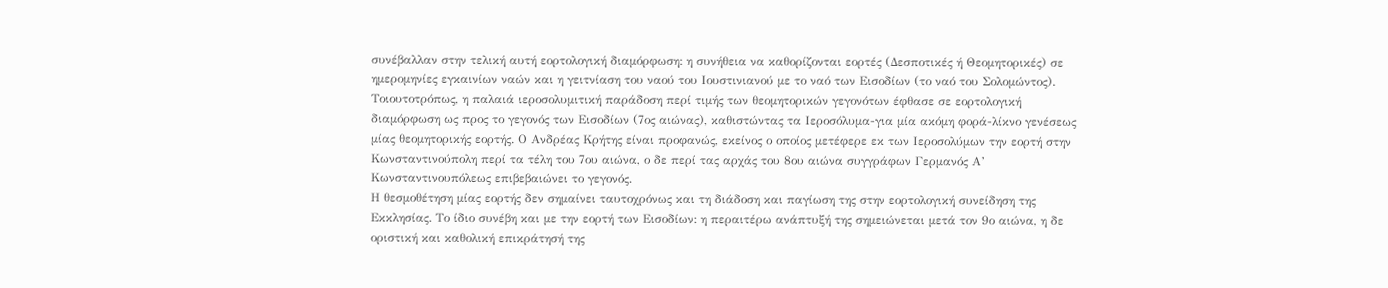συνέβαλλαν στην τελική αυτή εορτολογική διαμόρφωση: η συνήθεια να καθορίζονται εορτές (Δεσποτικές ή Θεομητορικές) σε ημερομηνίες εγκαινίων ναών και η γειτνίαση του ναού του Ιουστινιανού με το ναό των Εισοδίων (το ναό του Σολομώντος). Τοιουτοτρόπως, η παλαιά ιεροσολυμιτική παράδοση περί τιμής των θεομητορικών γεγονότων έφθασε σε εορτολογική διαμόρφωση ως προς το γεγονός των Εισοδίων (7ος αιώνας), καθιστώντας τα Ιεροσόλυμα-για μία ακόμη φορά-λίκνο γενέσεως μίας θεομητορικής εορτής. Ο Ανδρέας Κρήτης είναι προφανώς, εκείνος ο οποίος μετέφερε εκ των Ιεροσολύμων την εορτή στην Κωνσταντινούπολη περί τα τέλη του 7ου αιώνα, ο δε περί τας αρχάς του 8ου αιώνα συγγράφων Γερμανός Α’ Κωνσταντινουπόλεως επιβεβαιώνει το γεγονός.
Η θεσμοθέτηση μίας εορτής δεν σημαίνει ταυτοχρόνως και τη διάδοση και παγίωση της στην εορτολογική συνείδηση της Εκκλησίας. Το ίδιο συνέβη και με την εορτή των Εισοδίων: η περαιτέρω ανάπτυξή της σημειώνεται μετά τον 9ο αιώνα, η δε οριστική και καθολική επικράτησή της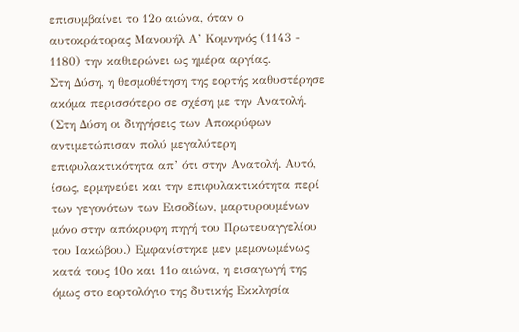επισυμβαίνει το 12ο αιώνα, όταν ο αυτοκράτορας Μανουήλ Α’ Κομνηνός (1143 - 1180) την καθιερώνει ως ημέρα αργίας.
Στη Δύση, η θεσμοθέτηση της εορτής καθυστέρησε ακόμα περισσότερο σε σχέση με την Ανατολή. (Στη Δύση οι διηγήσεις των Αποκρύφων αντιμετώπισαν πολύ μεγαλύτερη επιφυλακτικότητα απ’ ότι στην Ανατολή. Αυτό, ίσως, ερμηνεύει και την επιφυλακτικότητα περί των γεγονότων των Εισοδίων, μαρτυρουμένων μόνο στην απόκρυφη πηγή του Πρωτευαγγελίου του Ιακώβου.) Εμφανίστηκε μεν μεμονωμένως κατά τους 10ο και 11ο αιώνα, η εισαγωγή της όμως στο εορτολόγιο της δυτικής Εκκλησία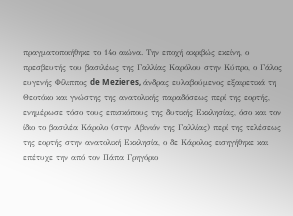πραγματοποιήθηκε το 14ο αιώνα. Την εποχή ακριβώς εκείνη, ο πρεσβευτής του βασιλέως της Γαλλίας Καρόλου στην Κύπρο, ο Γάλος ευγενής Φίλιππος de Mezieres, άνδρας ευλαβούμενος εξαιρετικά τη Θεοτόκο και γνώστης της ανατολικής παραδόσεως περί της εορτής, ενημέρωσε τόσο τους επισκόπους της δυτικής Εκκλησίας, όσο και τον ίδιο το βασιλέα Κάρολο (στην Αβινιόν της Γαλλίας) περί της τελέσεως της εορτής στην ανατολική Εκκλησία, ο δε Κάρολος εισηγήθηκε και επέτυχε την από τον Πάπα Γρηγόριο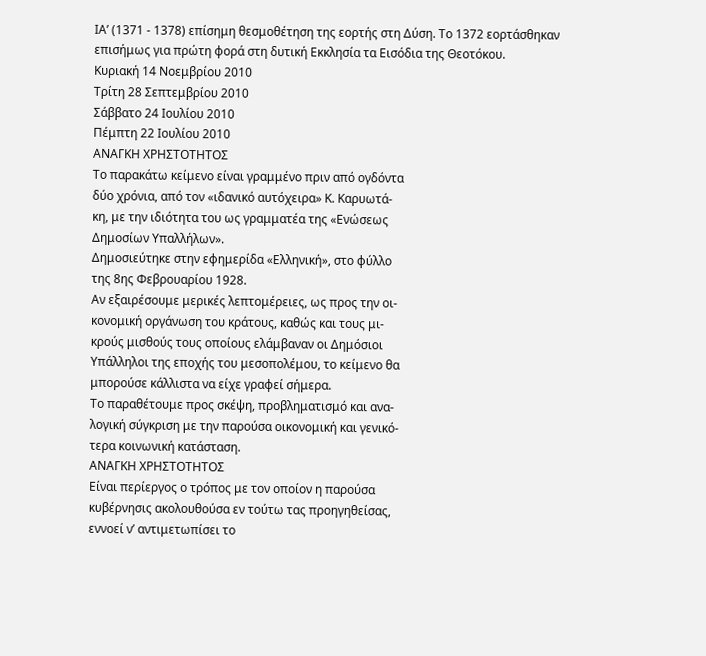ΙΑ’ (1371 - 1378) επίσημη θεσμοθέτηση της εορτής στη Δύση. Το 1372 εορτάσθηκαν επισήμως για πρώτη φορά στη δυτική Εκκλησία τα Εισόδια της Θεοτόκου.
Κυριακή 14 Νοεμβρίου 2010
Τρίτη 28 Σεπτεμβρίου 2010
Σάββατο 24 Ιουλίου 2010
Πέμπτη 22 Ιουλίου 2010
ΑΝΑΓΚΗ ΧΡΗΣΤΟΤΗΤΟΣ
Το παρακάτω κείμενο είναι γραμμένο πριν από ογδόντα
δύο χρόνια, από τον «ιδανικό αυτόχειρα» Κ. Καρυωτά-
κη, με την ιδιότητα του ως γραμματέα της «Ενώσεως
Δημοσίων Υπαλλήλων».
Δημοσιεύτηκε στην εφημερίδα «Ελληνική», στο φύλλο
της 8ης Φεβρουαρίου 1928.
Αν εξαιρέσουμε μερικές λεπτομέρειες, ως προς την οι-
κονομική οργάνωση του κράτους, καθώς και τους μι-
κρούς μισθούς τους οποίους ελάμβαναν οι Δημόσιοι
Υπάλληλοι της εποχής του μεσοπολέμου, το κείμενο θα
μπορούσε κάλλιστα να είχε γραφεί σήμερα.
Το παραθέτουμε προς σκέψη, προβληματισμό και ανα-
λογική σύγκριση με την παρούσα οικονομική και γενικό-
τερα κοινωνική κατάσταση.
ΑΝΑΓΚΗ ΧΡΗΣΤΟΤΗΤΟΣ
Είναι περίεργος ο τρόπος με τον οποίον η παρούσα
κυβέρνησις ακολουθούσα εν τούτω τας προηγηθείσας,
εννοεί ν’ αντιμετωπίσει το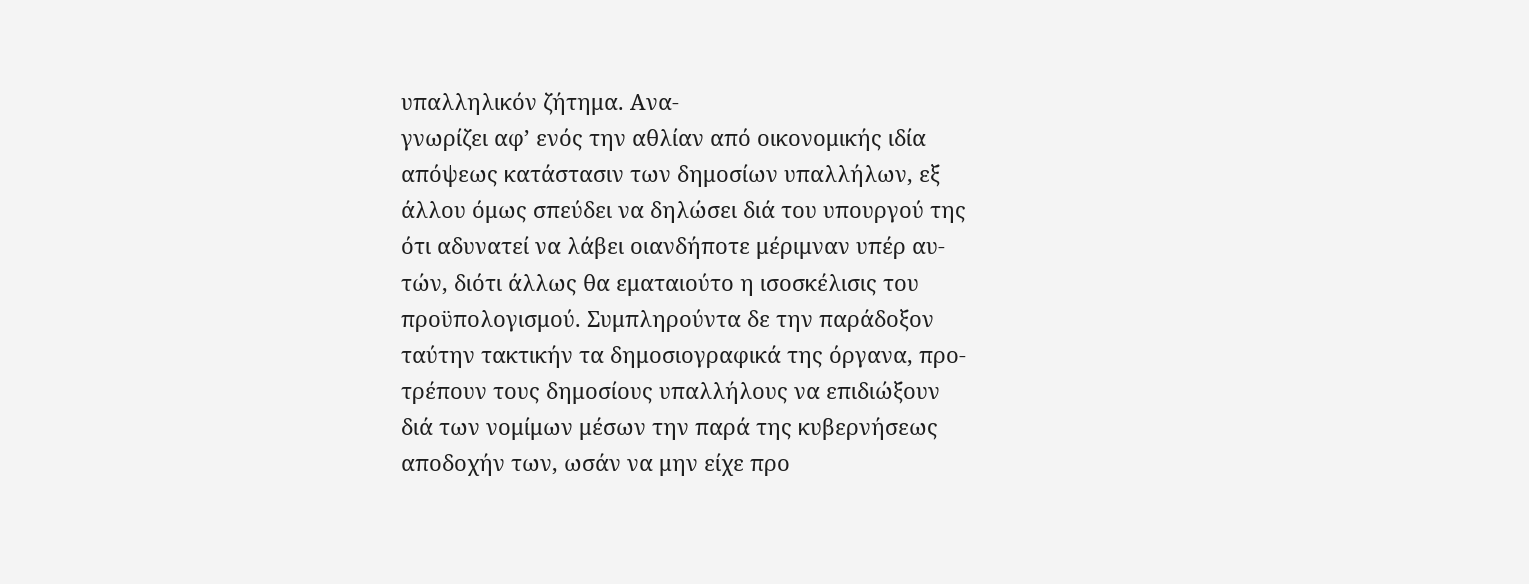υπαλληλικόν ζήτημα. Ανα-
γνωρίζει αφ’ ενός την αθλίαν από οικονομικής ιδία
απόψεως κατάστασιν των δημοσίων υπαλλήλων, εξ
άλλου όμως σπεύδει να δηλώσει διά του υπουργού της
ότι αδυνατεί να λάβει οιανδήποτε μέριμναν υπέρ αυ-
τών, διότι άλλως θα εματαιούτο η ισοσκέλισις του
προϋπολογισμού. Συμπληρούντα δε την παράδοξον
ταύτην τακτικήν τα δημοσιογραφικά της όργανα, προ-
τρέπουν τους δημοσίους υπαλλήλους να επιδιώξουν
διά των νομίμων μέσων την παρά της κυβερνήσεως
αποδοχήν των, ωσάν να μην είχε προ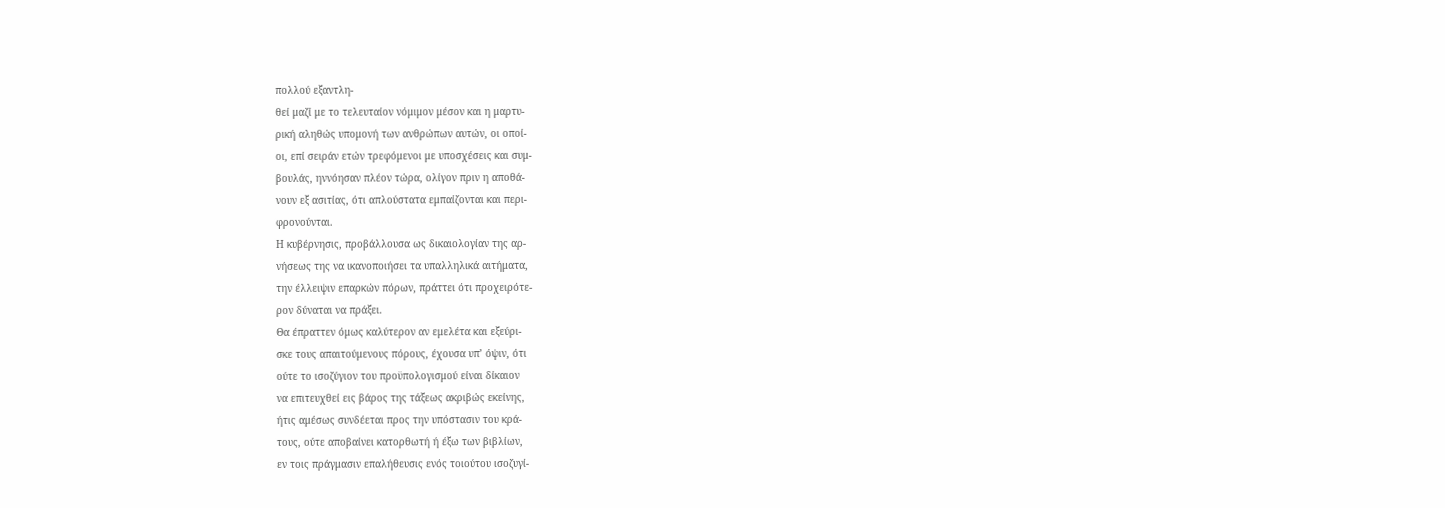πολλού εξαντλη-
θεί μαζί με το τελευταίον νόμιμον μέσον και η μαρτυ-
ρική αληθώς υπομονή των ανθρώπων αυτών, οι οποί-
οι, επί σειράν ετών τρεφόμενοι με υποσχέσεις και συμ-
βουλάς, ηννόησαν πλέον τώρα, ολίγον πριν η αποθά-
νουν εξ ασιτίας, ότι απλούστατα εμπαίζονται και περι-
φρονούνται.
Η κυβέρνησις, προβάλλουσα ως δικαιολογίαν της αρ-
νήσεως της να ικανοποιήσει τα υπαλληλικά αιτήματα,
την έλλειψιν επαρκών πόρων, πράττει ότι προχειρότε-
ρον δύναται να πράξει.
Θα έπραττεν όμως καλύτερον αν εμελέτα και εξεύρι-
σκε τους απαιτούμενους πόρους, έχουσα υπ’ όψιν, ότι
ούτε το ισοζύγιον του προϋπολογισμού είναι δίκαιον
να επιτευχθεί εις βάρος της τάξεως ακριβώς εκείνης,
ήτις αμέσως συνδέεται προς την υπόστασιν του κρά-
τους, ούτε αποβαίνει κατορθωτή ή έξω των βιβλίων,
εν τοις πράγμασιν επαλήθευσις ενός τοιούτου ισοζυγί-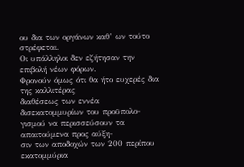ου δια των οργάνων καθ’ ων τούτο στρέφεται.
Οι υπάλληλοι δεν εζήτησαν την επιβολή νέων φόρων.
Φρονούν όμως ότι θα ήτο ευχερές δια της καλλιτέρας
διαθέσεως των εννέα δισεκατομμυρίων του προϋπολο-
γισμού να περισσεύσουν τα απαιτούμενα προς αύξη-
σιν των αποδοχών των 200 περίπου εκατομμύρια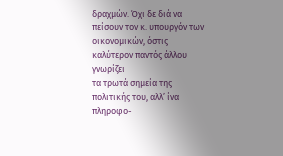δραχμών. Όχι δε διά να πείσουν τον κ. υπουργόν των
οικονομικών, όστις καλύτερον παντός άλλου γνωρίζει
τα τρωτά σημεία της πολιτικής του, αλλ’ ίνα πληροφο-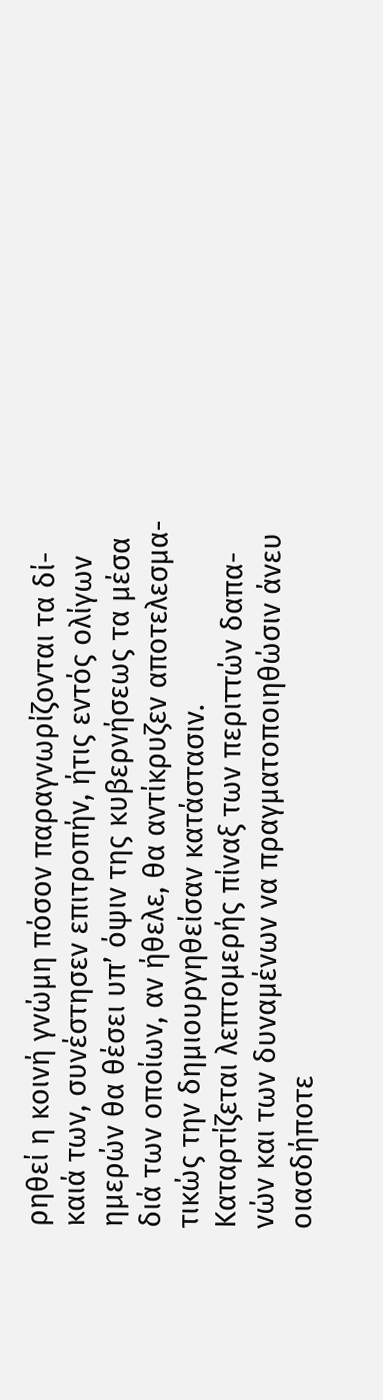ρηθεί η κοινή γνώμη πόσον παραγνωρίζονται τα δί-
καιά των, συνέστησεν επιτροπήν, ήτις εντός ολίγων
ημερών θα θέσει υπ’ όψιν της κυβερνήσεως τα μέσα
διά των οποίων, αν ήθελε, θα αντίκρυζεν αποτελεσμα-
τικώς την δημιουργηθείσαν κατάστασιν.
Καταρτίζεται λεπτομερής πίναξ των περιττών δαπα-
νών και των δυναμένων να πραγματοποιηθώσιν άνευ
οιασδήποτε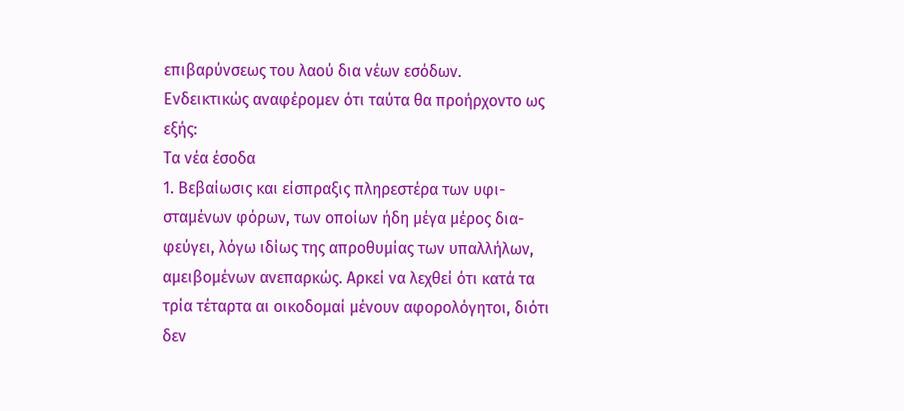επιβαρύνσεως του λαού δια νέων εσόδων.
Ενδεικτικώς αναφέρομεν ότι ταύτα θα προήρχοντο ως
εξής:
Τα νέα έσοδα
1. Βεβαίωσις και είσπραξις πληρεστέρα των υφι-
σταμένων φόρων, των οποίων ήδη μέγα μέρος δια-
φεύγει, λόγω ιδίως της απροθυμίας των υπαλλήλων,
αμειβομένων ανεπαρκώς. Αρκεί να λεχθεί ότι κατά τα
τρία τέταρτα αι οικοδομαί μένουν αφορολόγητοι, διότι
δεν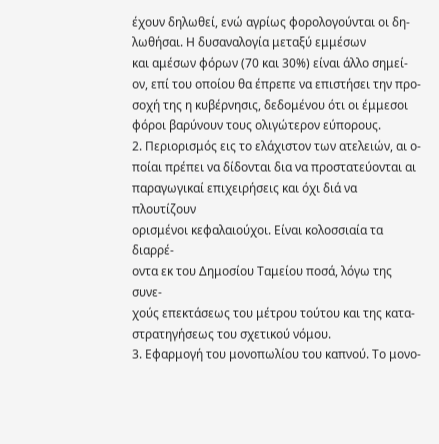έχουν δηλωθεί, ενώ αγρίως φορολογούνται οι δη-
λωθήσαι. Η δυσαναλογία μεταξύ εμμέσων
και αμέσων φόρων (70 και 30%) είναι άλλο σημεί-
ον, επί του οποίου θα έπρεπε να επιστήσει την προ-
σοχή της η κυβέρνησις, δεδομένου ότι οι έμμεσοι
φόροι βαρύνουν τους ολιγώτερον εύπορους.
2. Περιορισμός εις το ελάχιστον των ατελειών, αι ο-
ποίαι πρέπει να δίδονται δια να προστατεύονται αι
παραγωγικαί επιχειρήσεις και όχι διά να πλουτίζουν
ορισμένοι κεφαλαιούχοι. Είναι κολοσσιαία τα διαρρέ-
οντα εκ του Δημοσίου Ταμείου ποσά, λόγω της συνε-
χούς επεκτάσεως του μέτρου τούτου και της κατα-
στρατηγήσεως του σχετικού νόμου.
3. Εφαρμογή του μονοπωλίου του καπνού. Το μονο-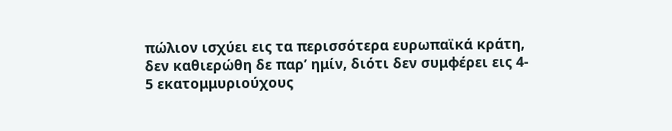πώλιον ισχύει εις τα περισσότερα ευρωπαϊκά κράτη,
δεν καθιερώθη δε παρ’ ημίν, διότι δεν συμφέρει εις 4-
5 εκατομμυριούχους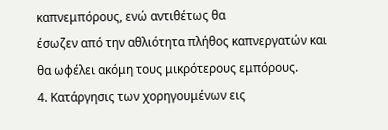καπνεμπόρους, ενώ αντιθέτως θα
έσωζεν από την αθλιότητα πλήθος καπνεργατών και
θα ωφέλει ακόμη τους μικρότερους εμπόρους.
4. Κατάργησις των χορηγουμένων εις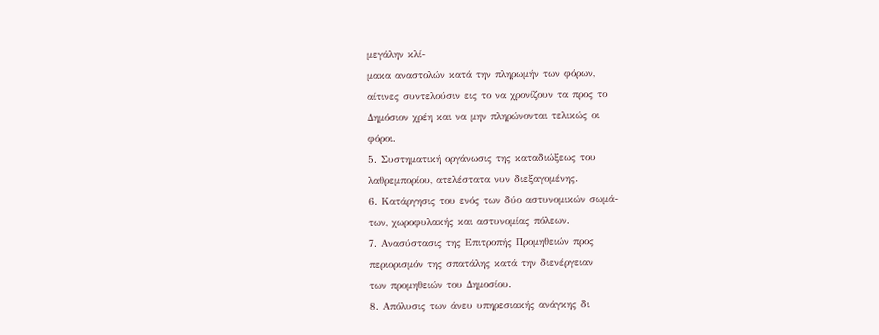μεγάλην κλί-
μακα αναστολών κατά την πληρωμήν των φόρων,
αίτινες συντελούσιν εις το να χρονίζουν τα προς το
Δημόσιον χρέη και να μην πληρώνονται τελικώς οι
φόροι.
5. Συστηματική οργάνωσις της καταδιώξεως του
λαθρεμπορίου, ατελέστατα νυν διεξαγομένης.
6. Κατάργησις του ενός των δύο αστυνομικών σωμά-
των, χωροφυλακής και αστυνομίας πόλεων.
7. Ανασύστασις της Επιτροπής Προμηθειών προς
περιορισμόν της σπατάλης κατά την διενέργειαν
των προμηθειών του Δημοσίου.
8. Απόλυσις των άνευ υπηρεσιακής ανάγκης δι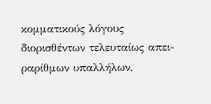κομματικούς λόγους διορισθέντων τελευταίως απει-
ραρίθμων υπαλλήλων,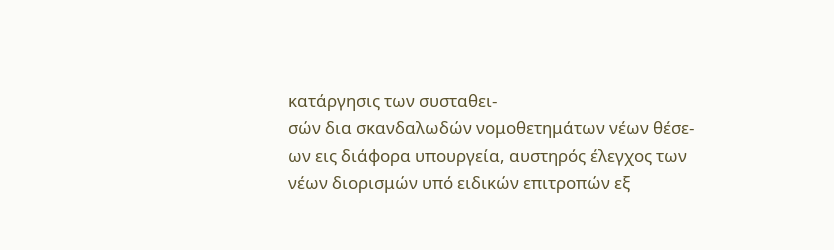κατάργησις των συσταθει-
σών δια σκανδαλωδών νομοθετημάτων νέων θέσε-
ων εις διάφορα υπουργεία, αυστηρός έλεγχος των
νέων διορισμών υπό ειδικών επιτροπών εξ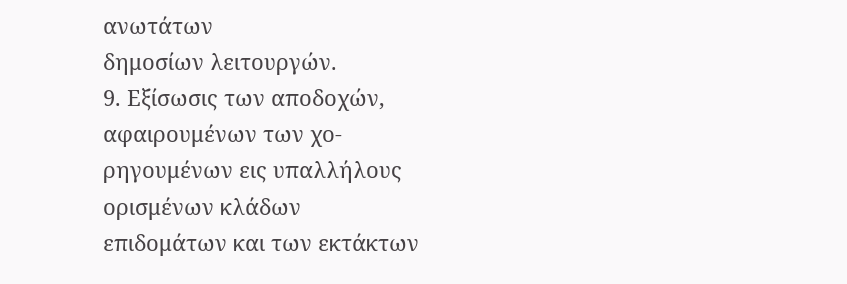ανωτάτων
δημοσίων λειτουργών.
9. Εξίσωσις των αποδοχών, αφαιρουμένων των χο-
ρηγουμένων εις υπαλλήλους ορισμένων κλάδων
επιδομάτων και των εκτάκτων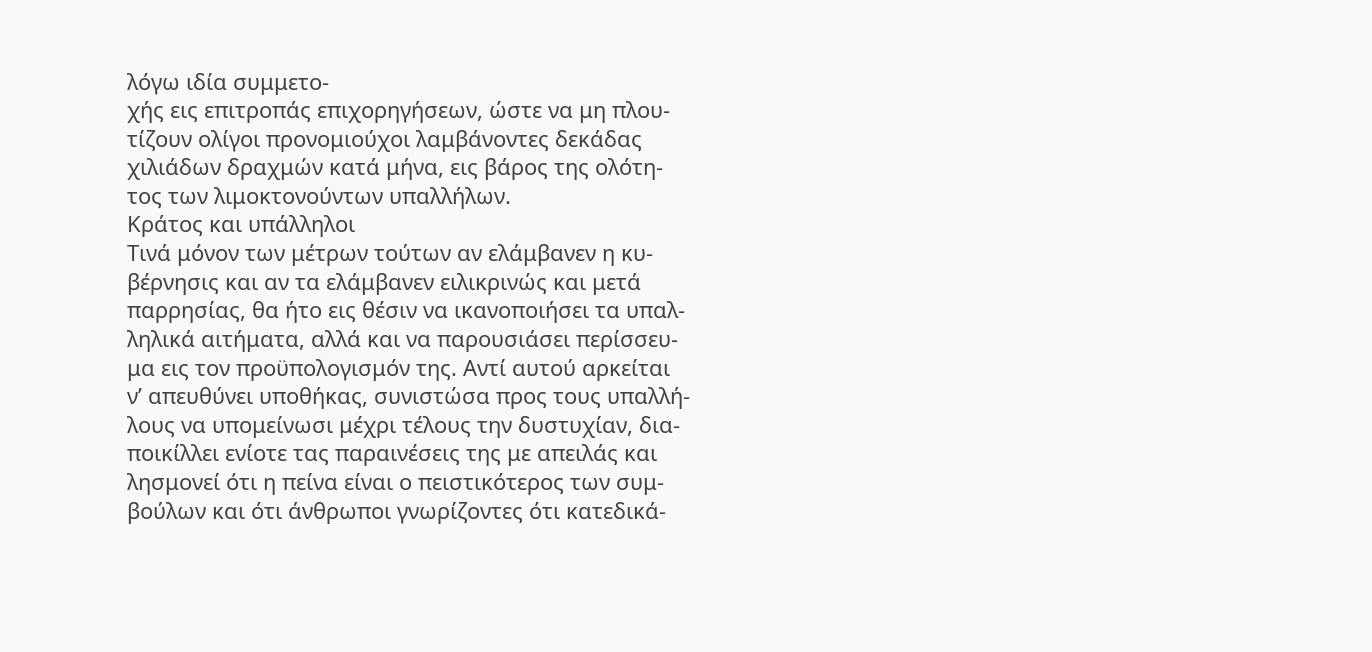λόγω ιδία συμμετο-
χής εις επιτροπάς επιχορηγήσεων, ώστε να μη πλου-
τίζουν ολίγοι προνομιούχοι λαμβάνοντες δεκάδας
χιλιάδων δραχμών κατά μήνα, εις βάρος της ολότη-
τος των λιμοκτονούντων υπαλλήλων.
Κράτος και υπάλληλοι
Τινά μόνον των μέτρων τούτων αν ελάμβανεν η κυ-
βέρνησις και αν τα ελάμβανεν ειλικρινώς και μετά
παρρησίας, θα ήτο εις θέσιν να ικανοποιήσει τα υπαλ-
ληλικά αιτήματα, αλλά και να παρουσιάσει περίσσευ-
μα εις τον προϋπολογισμόν της. Αντί αυτού αρκείται
ν’ απευθύνει υποθήκας, συνιστώσα προς τους υπαλλή-
λους να υπομείνωσι μέχρι τέλους την δυστυχίαν, δια-
ποικίλλει ενίοτε τας παραινέσεις της με απειλάς και
λησμονεί ότι η πείνα είναι ο πειστικότερος των συμ-
βούλων και ότι άνθρωποι γνωρίζοντες ότι κατεδικά-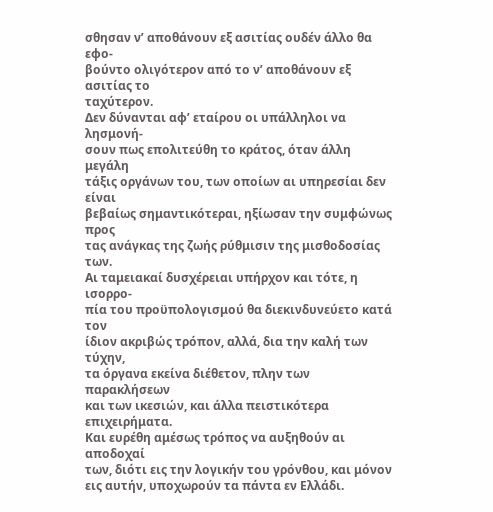σθησαν ν’ αποθάνουν εξ ασιτίας ουδέν άλλο θα εφο-
βούντο ολιγότερον από το ν’ αποθάνουν εξ ασιτίας το
ταχύτερον.
Δεν δύνανται αφ’ εταίρου οι υπάλληλοι να λησμονή-
σουν πως επολιτεύθη το κράτος, όταν άλλη μεγάλη
τάξις οργάνων του, των οποίων αι υπηρεσίαι δεν είναι
βεβαίως σημαντικότεραι, ηξίωσαν την συμφώνως προς
τας ανάγκας της ζωής ρύθμισιν της μισθοδοσίας των.
Αι ταμειακαί δυσχέρειαι υπήρχον και τότε, η ισορρο-
πία του προϋπολογισμού θα διεκινδυνεύετο κατά τον
ίδιον ακριβώς τρόπον, αλλά, δια την καλή των τύχην,
τα όργανα εκείνα διέθετον, πλην των παρακλήσεων
και των ικεσιών, και άλλα πειστικότερα επιχειρήματα.
Και ευρέθη αμέσως τρόπος να αυξηθούν αι αποδοχαί
των, διότι εις την λογικήν του γρόνθου, και μόνον
εις αυτήν, υποχωρούν τα πάντα εν Ελλάδι.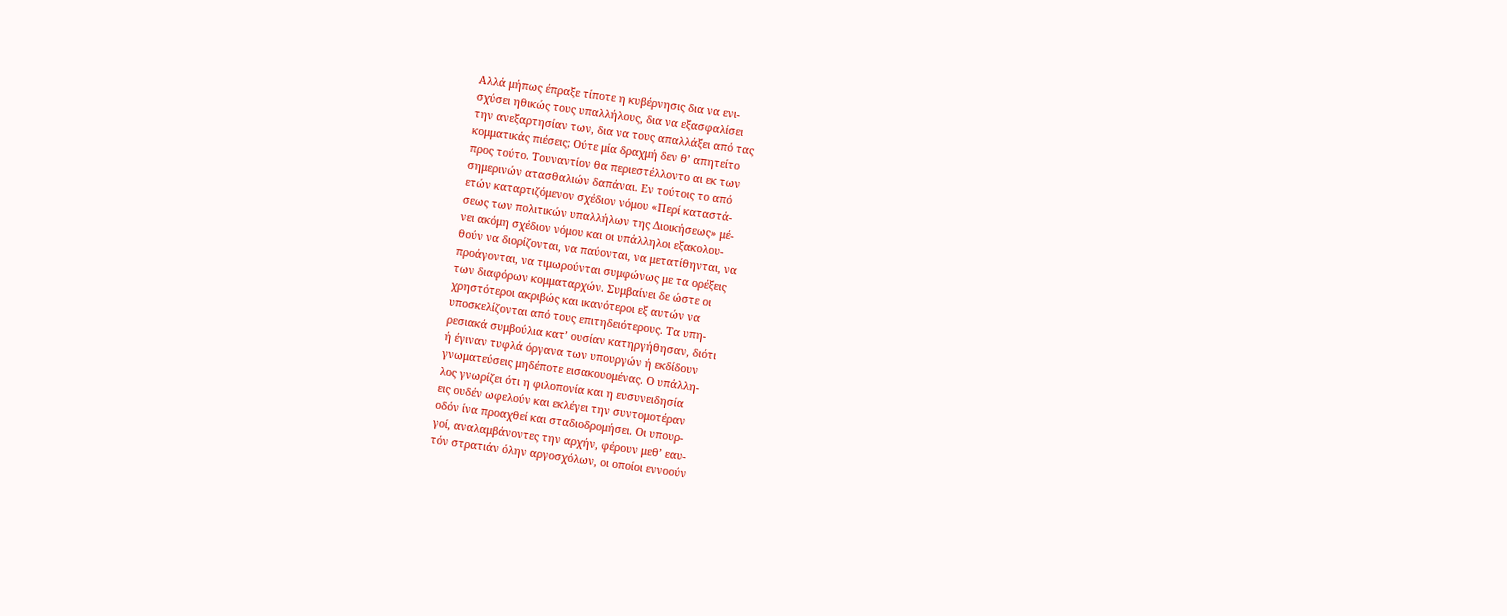Αλλά μήπως έπραξε τίποτε η κυβέρνησις δια να ενι-
σχύσει ηθικώς τους υπαλλήλους, δια να εξασφαλίσει
την ανεξαρτησίαν των, δια να τους απαλλάξει από τας
κομματικάς πιέσεις; Ούτε μία δραχμή δεν θ’ απητείτο
προς τούτο. Τουναντίον θα περιεστέλλοντο αι εκ των
σημερινών ατασθαλιών δαπάναι. Εν τούτοις το από
ετών καταρτιζόμενον σχέδιον νόμου «Περί καταστά-
σεως των πολιτικών υπαλλήλων της Διοικήσεως» μέ-
νει ακόμη σχέδιον νόμου και οι υπάλληλοι εξακολου-
θούν να διορίζονται, να παύονται, να μετατίθηνται, να
προάγονται, να τιμωρούνται συμφώνως με τα ορέξεις
των διαφόρων κομματαρχών. Συμβαίνει δε ώστε οι
χρηστότεροι ακριβώς και ικανότεροι εξ αυτών να
υποσκελίζονται από τους επιτηδειότερους. Τα υπη-
ρεσιακά συμβούλια κατ’ ουσίαν κατηργήθησαν, διότι
ή έγιναν τυφλά όργανα των υπουργών ή εκδίδουν
γνωματεύσεις μηδέποτε εισακουομένας. Ο υπάλλη-
λος γνωρίζει ότι η φιλοπονία και η ευσυνειδησία
εις ουδέν ωφελούν και εκλέγει την συντομοτέραν
οδόν ίνα προαχθεί και σταδιοδρομήσει. Οι υπουρ-
γοί, αναλαμβάνοντες την αρχήν, φέρουν μεθ’ εαυ-
τόν στρατιάν όλην αργοσχόλων, οι οποίοι εννοούν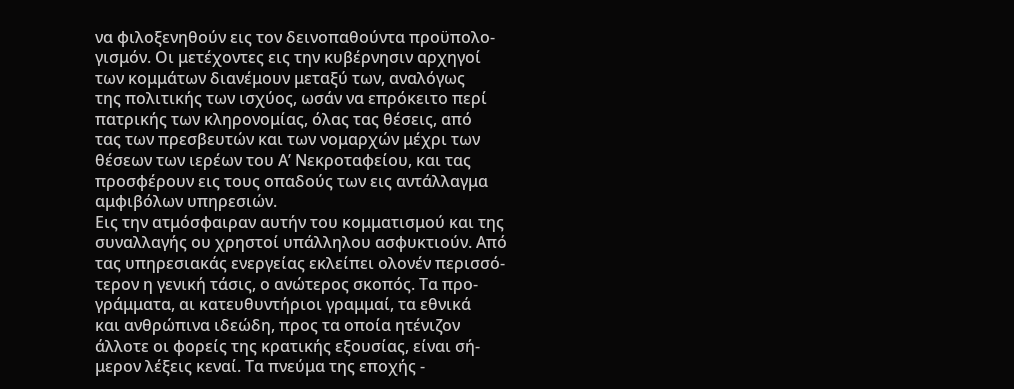να φιλοξενηθούν εις τον δεινοπαθούντα προϋπολο-
γισμόν. Οι μετέχοντες εις την κυβέρνησιν αρχηγοί
των κομμάτων διανέμουν μεταξύ των, αναλόγως
της πολιτικής των ισχύος, ωσάν να επρόκειτο περί
πατρικής των κληρονομίας, όλας τας θέσεις, από
τας των πρεσβευτών και των νομαρχών μέχρι των
θέσεων των ιερέων του Α’ Νεκροταφείου, και τας
προσφέρουν εις τους οπαδούς των εις αντάλλαγμα
αμφιβόλων υπηρεσιών.
Εις την ατμόσφαιραν αυτήν του κομματισμού και της
συναλλαγής ου χρηστοί υπάλληλου ασφυκτιούν. Από
τας υπηρεσιακάς ενεργείας εκλείπει ολονέν περισσό-
τερον η γενική τάσις, ο ανώτερος σκοπός. Τα προ-
γράμματα, αι κατευθυντήριοι γραμμαί, τα εθνικά
και ανθρώπινα ιδεώδη, προς τα οποία ητένιζον
άλλοτε οι φορείς της κρατικής εξουσίας, είναι σή-
μερον λέξεις κεναί. Τα πνεύμα της εποχής -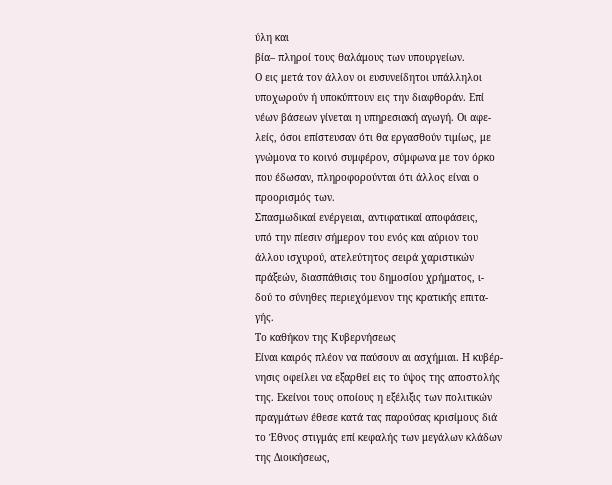ύλη και
βία– πληροί τους θαλάμους των υπουργείων.
Ο εις μετά τον άλλον οι ευσυνείδητοι υπάλληλοι
υποχωρούν ή υποκύπτουν εις την διαφθοράν. Επί
νέων βάσεων γίνεται η υπηρεσιακή αγωγή. Οι αφε-
λείς, όσοι επίστευσαν ότι θα εργασθούν τιμίως, με
γνώμονα το κοινό συμφέρον, σύμφωνα με τον όρκο
που έδωσαν, πληροφορούνται ότι άλλος είναι ο
προορισμός των.
Σπασμωδικαί ενέργειαι, αντιφατικαί αποφάσεις,
υπό την πίεσιν σήμερον του ενός και αύριον του
άλλου ισχυρού, ατελεύτητος σειρά χαριστικών
πράξεών, διασπάθισις του δημοσίου χρήματος, ι-
δού το σύνηθες περιεχόμενον της κρατικής επιτα-
γής.
Το καθήκον της Κυβερνήσεως
Είναι καιρός πλέον να παύσουν αι ασχήμιαι. Η κυβέρ-
νησις οφείλει να εξαρθεί εις το ύψος της αποστολής
της. Εκείνοι τους οποίους η εξέλιξις των πολιτικών
πραγμάτων έθεσε κατά τας παρούσας κρισίμους διά
το Έθνος στιγμάς επί κεφαλής των μεγάλων κλάδων
της Διοικήσεως,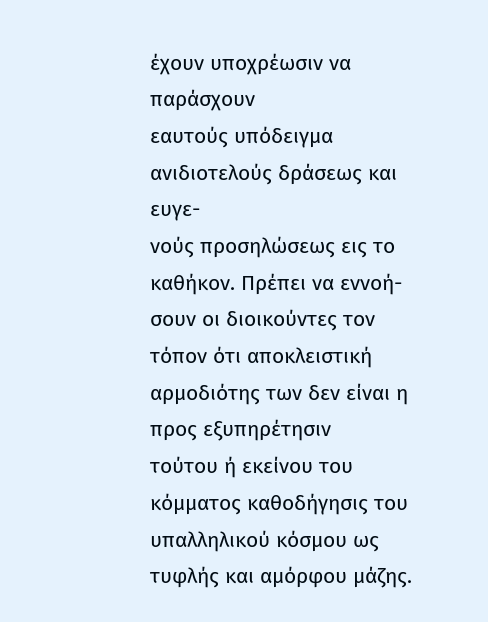έχουν υποχρέωσιν να παράσχουν
εαυτούς υπόδειγμα ανιδιοτελούς δράσεως και ευγε-
νούς προσηλώσεως εις το καθήκον. Πρέπει να εννοή-
σουν οι διοικούντες τον τόπον ότι αποκλειστική
αρμοδιότης των δεν είναι η προς εξυπηρέτησιν
τούτου ή εκείνου του κόμματος καθοδήγησις του
υπαλληλικού κόσμου ως τυφλής και αμόρφου μάζης.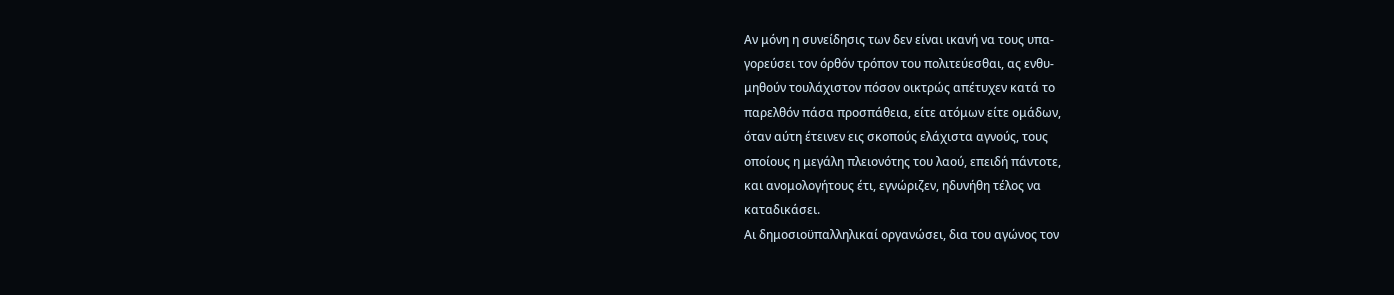Αν μόνη η συνείδησις των δεν είναι ικανή να τους υπα-
γορεύσει τον όρθόν τρόπον του πολιτεύεσθαι, ας ενθυ-
μηθούν τουλάχιστον πόσον οικτρώς απέτυχεν κατά το
παρελθόν πάσα προσπάθεια, είτε ατόμων είτε ομάδων,
όταν αύτη έτεινεν εις σκοπούς ελάχιστα αγνούς, τους
οποίους η μεγάλη πλειονότης του λαού, επειδή πάντοτε,
και ανομολογήτους έτι, εγνώριζεν, ηδυνήθη τέλος να
καταδικάσει.
Αι δημοσιοϋπαλληλικαί οργανώσει, δια του αγώνος τον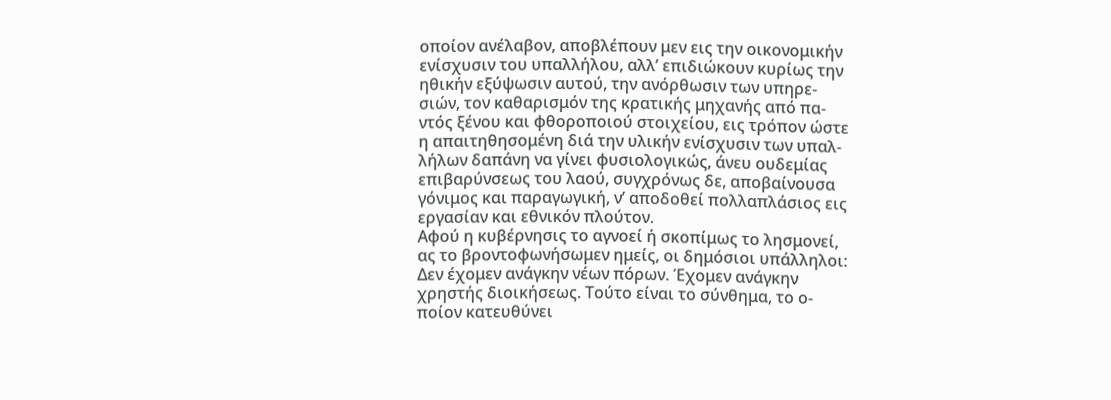οποίον ανέλαβον, αποβλέπουν μεν εις την οικονομικήν
ενίσχυσιν του υπαλλήλου, αλλ’ επιδιώκουν κυρίως την
ηθικήν εξύψωσιν αυτού, την ανόρθωσιν των υπηρε-
σιών, τον καθαρισμόν της κρατικής μηχανής από πα-
ντός ξένου και φθοροποιού στοιχείου, εις τρόπον ώστε
η απαιτηθησομένη διά την υλικήν ενίσχυσιν των υπαλ-
λήλων δαπάνη να γίνει φυσιολογικώς, άνευ ουδεμίας
επιβαρύνσεως του λαού, συγχρόνως δε, αποβαίνουσα
γόνιμος και παραγωγική, ν’ αποδοθεί πολλαπλάσιος εις
εργασίαν και εθνικόν πλούτον.
Αφού η κυβέρνησις το αγνοεί ή σκοπίμως το λησμονεί,
ας το βροντοφωνήσωμεν ημείς, οι δημόσιοι υπάλληλοι:
Δεν έχομεν ανάγκην νέων πόρων. Έχομεν ανάγκην
χρηστής διοικήσεως. Τούτο είναι το σύνθημα, το ο-
ποίον κατευθύνει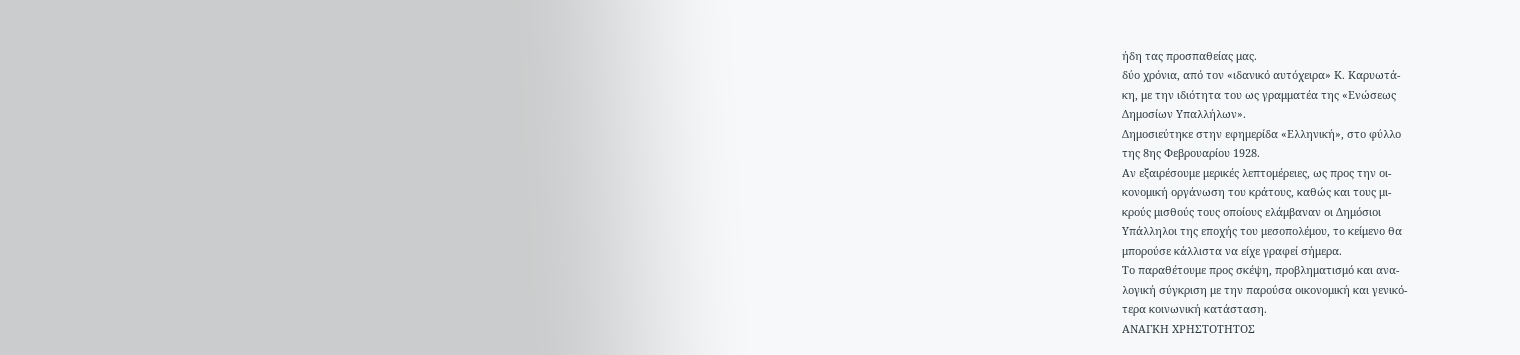ήδη τας προσπαθείας μας.
δύο χρόνια, από τον «ιδανικό αυτόχειρα» Κ. Καρυωτά-
κη, με την ιδιότητα του ως γραμματέα της «Ενώσεως
Δημοσίων Υπαλλήλων».
Δημοσιεύτηκε στην εφημερίδα «Ελληνική», στο φύλλο
της 8ης Φεβρουαρίου 1928.
Αν εξαιρέσουμε μερικές λεπτομέρειες, ως προς την οι-
κονομική οργάνωση του κράτους, καθώς και τους μι-
κρούς μισθούς τους οποίους ελάμβαναν οι Δημόσιοι
Υπάλληλοι της εποχής του μεσοπολέμου, το κείμενο θα
μπορούσε κάλλιστα να είχε γραφεί σήμερα.
Το παραθέτουμε προς σκέψη, προβληματισμό και ανα-
λογική σύγκριση με την παρούσα οικονομική και γενικό-
τερα κοινωνική κατάσταση.
ΑΝΑΓΚΗ ΧΡΗΣΤΟΤΗΤΟΣ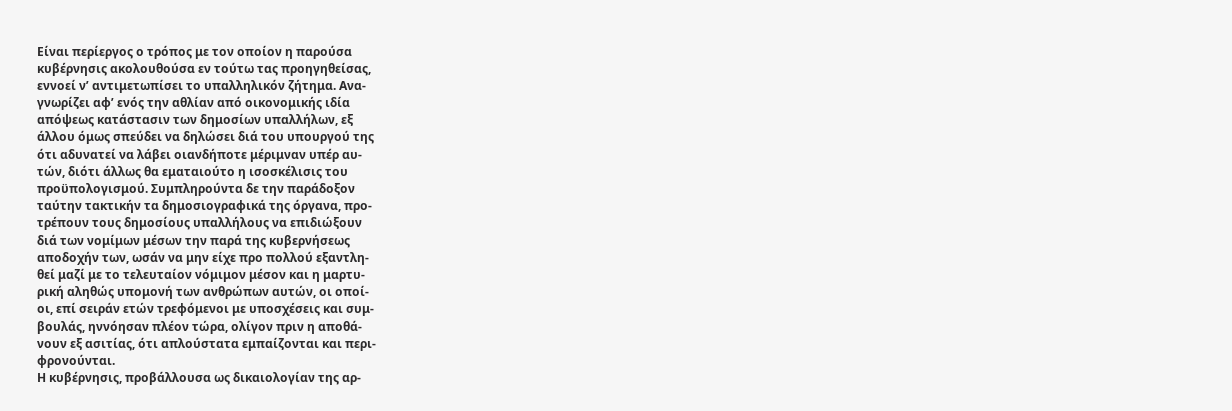Είναι περίεργος ο τρόπος με τον οποίον η παρούσα
κυβέρνησις ακολουθούσα εν τούτω τας προηγηθείσας,
εννοεί ν’ αντιμετωπίσει το υπαλληλικόν ζήτημα. Ανα-
γνωρίζει αφ’ ενός την αθλίαν από οικονομικής ιδία
απόψεως κατάστασιν των δημοσίων υπαλλήλων, εξ
άλλου όμως σπεύδει να δηλώσει διά του υπουργού της
ότι αδυνατεί να λάβει οιανδήποτε μέριμναν υπέρ αυ-
τών, διότι άλλως θα εματαιούτο η ισοσκέλισις του
προϋπολογισμού. Συμπληρούντα δε την παράδοξον
ταύτην τακτικήν τα δημοσιογραφικά της όργανα, προ-
τρέπουν τους δημοσίους υπαλλήλους να επιδιώξουν
διά των νομίμων μέσων την παρά της κυβερνήσεως
αποδοχήν των, ωσάν να μην είχε προ πολλού εξαντλη-
θεί μαζί με το τελευταίον νόμιμον μέσον και η μαρτυ-
ρική αληθώς υπομονή των ανθρώπων αυτών, οι οποί-
οι, επί σειράν ετών τρεφόμενοι με υποσχέσεις και συμ-
βουλάς, ηννόησαν πλέον τώρα, ολίγον πριν η αποθά-
νουν εξ ασιτίας, ότι απλούστατα εμπαίζονται και περι-
φρονούνται.
Η κυβέρνησις, προβάλλουσα ως δικαιολογίαν της αρ-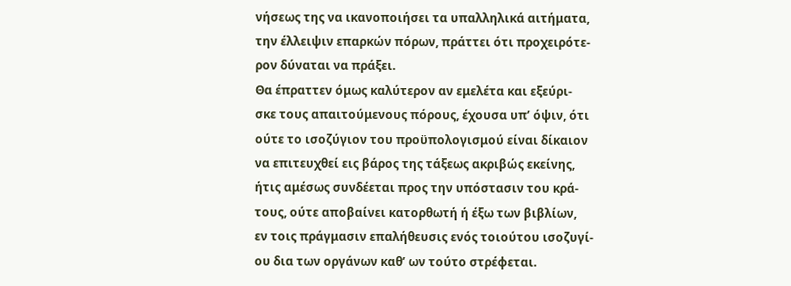νήσεως της να ικανοποιήσει τα υπαλληλικά αιτήματα,
την έλλειψιν επαρκών πόρων, πράττει ότι προχειρότε-
ρον δύναται να πράξει.
Θα έπραττεν όμως καλύτερον αν εμελέτα και εξεύρι-
σκε τους απαιτούμενους πόρους, έχουσα υπ’ όψιν, ότι
ούτε το ισοζύγιον του προϋπολογισμού είναι δίκαιον
να επιτευχθεί εις βάρος της τάξεως ακριβώς εκείνης,
ήτις αμέσως συνδέεται προς την υπόστασιν του κρά-
τους, ούτε αποβαίνει κατορθωτή ή έξω των βιβλίων,
εν τοις πράγμασιν επαλήθευσις ενός τοιούτου ισοζυγί-
ου δια των οργάνων καθ’ ων τούτο στρέφεται.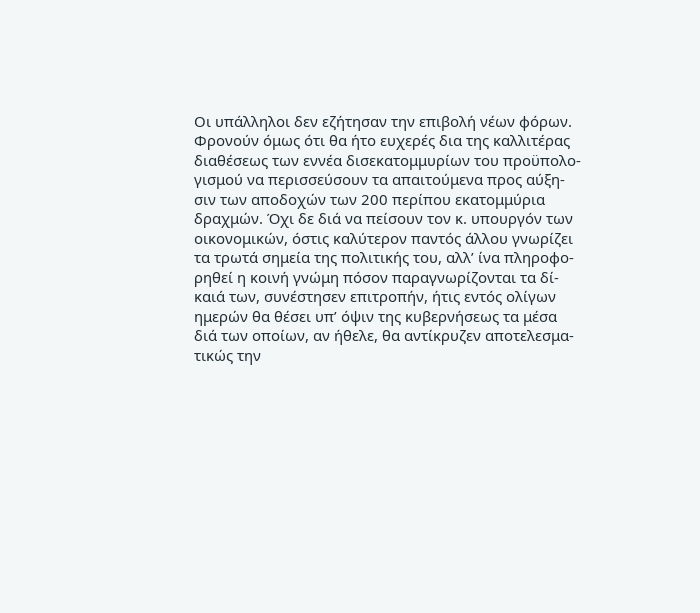Οι υπάλληλοι δεν εζήτησαν την επιβολή νέων φόρων.
Φρονούν όμως ότι θα ήτο ευχερές δια της καλλιτέρας
διαθέσεως των εννέα δισεκατομμυρίων του προϋπολο-
γισμού να περισσεύσουν τα απαιτούμενα προς αύξη-
σιν των αποδοχών των 200 περίπου εκατομμύρια
δραχμών. Όχι δε διά να πείσουν τον κ. υπουργόν των
οικονομικών, όστις καλύτερον παντός άλλου γνωρίζει
τα τρωτά σημεία της πολιτικής του, αλλ’ ίνα πληροφο-
ρηθεί η κοινή γνώμη πόσον παραγνωρίζονται τα δί-
καιά των, συνέστησεν επιτροπήν, ήτις εντός ολίγων
ημερών θα θέσει υπ’ όψιν της κυβερνήσεως τα μέσα
διά των οποίων, αν ήθελε, θα αντίκρυζεν αποτελεσμα-
τικώς την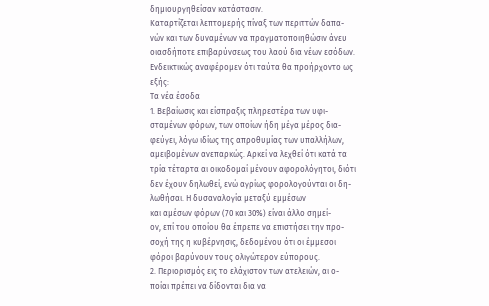δημιουργηθείσαν κατάστασιν.
Καταρτίζεται λεπτομερής πίναξ των περιττών δαπα-
νών και των δυναμένων να πραγματοποιηθώσιν άνευ
οιασδήποτε επιβαρύνσεως του λαού δια νέων εσόδων.
Ενδεικτικώς αναφέρομεν ότι ταύτα θα προήρχοντο ως
εξής:
Τα νέα έσοδα
1. Βεβαίωσις και είσπραξις πληρεστέρα των υφι-
σταμένων φόρων, των οποίων ήδη μέγα μέρος δια-
φεύγει, λόγω ιδίως της απροθυμίας των υπαλλήλων,
αμειβομένων ανεπαρκώς. Αρκεί να λεχθεί ότι κατά τα
τρία τέταρτα αι οικοδομαί μένουν αφορολόγητοι, διότι
δεν έχουν δηλωθεί, ενώ αγρίως φορολογούνται οι δη-
λωθήσαι. Η δυσαναλογία μεταξύ εμμέσων
και αμέσων φόρων (70 και 30%) είναι άλλο σημεί-
ον, επί του οποίου θα έπρεπε να επιστήσει την προ-
σοχή της η κυβέρνησις, δεδομένου ότι οι έμμεσοι
φόροι βαρύνουν τους ολιγώτερον εύπορους.
2. Περιορισμός εις το ελάχιστον των ατελειών, αι ο-
ποίαι πρέπει να δίδονται δια να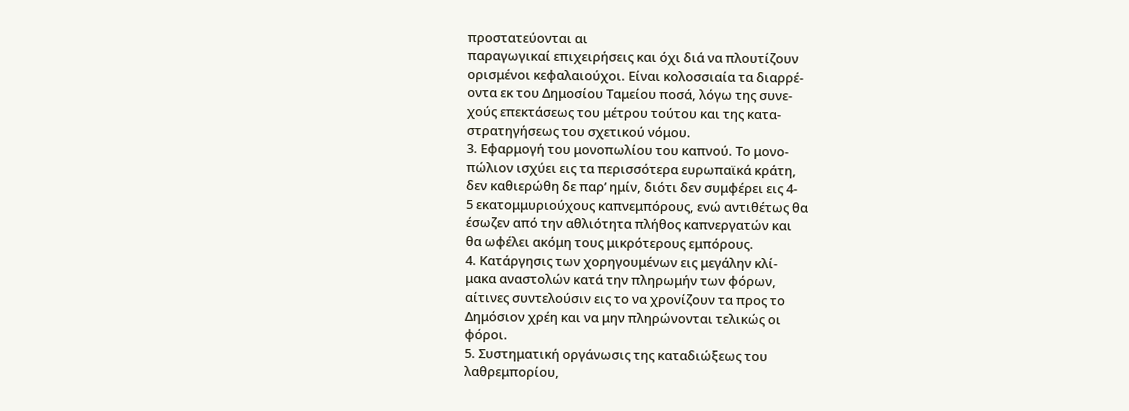προστατεύονται αι
παραγωγικαί επιχειρήσεις και όχι διά να πλουτίζουν
ορισμένοι κεφαλαιούχοι. Είναι κολοσσιαία τα διαρρέ-
οντα εκ του Δημοσίου Ταμείου ποσά, λόγω της συνε-
χούς επεκτάσεως του μέτρου τούτου και της κατα-
στρατηγήσεως του σχετικού νόμου.
3. Εφαρμογή του μονοπωλίου του καπνού. Το μονο-
πώλιον ισχύει εις τα περισσότερα ευρωπαϊκά κράτη,
δεν καθιερώθη δε παρ’ ημίν, διότι δεν συμφέρει εις 4-
5 εκατομμυριούχους καπνεμπόρους, ενώ αντιθέτως θα
έσωζεν από την αθλιότητα πλήθος καπνεργατών και
θα ωφέλει ακόμη τους μικρότερους εμπόρους.
4. Κατάργησις των χορηγουμένων εις μεγάλην κλί-
μακα αναστολών κατά την πληρωμήν των φόρων,
αίτινες συντελούσιν εις το να χρονίζουν τα προς το
Δημόσιον χρέη και να μην πληρώνονται τελικώς οι
φόροι.
5. Συστηματική οργάνωσις της καταδιώξεως του
λαθρεμπορίου,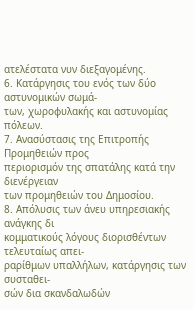ατελέστατα νυν διεξαγομένης.
6. Κατάργησις του ενός των δύο αστυνομικών σωμά-
των, χωροφυλακής και αστυνομίας πόλεων.
7. Ανασύστασις της Επιτροπής Προμηθειών προς
περιορισμόν της σπατάλης κατά την διενέργειαν
των προμηθειών του Δημοσίου.
8. Απόλυσις των άνευ υπηρεσιακής ανάγκης δι
κομματικούς λόγους διορισθέντων τελευταίως απει-
ραρίθμων υπαλλήλων, κατάργησις των συσταθει-
σών δια σκανδαλωδών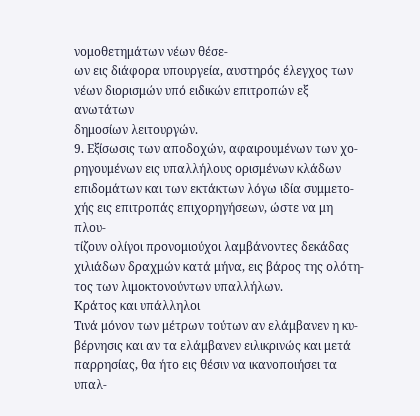νομοθετημάτων νέων θέσε-
ων εις διάφορα υπουργεία, αυστηρός έλεγχος των
νέων διορισμών υπό ειδικών επιτροπών εξ ανωτάτων
δημοσίων λειτουργών.
9. Εξίσωσις των αποδοχών, αφαιρουμένων των χο-
ρηγουμένων εις υπαλλήλους ορισμένων κλάδων
επιδομάτων και των εκτάκτων λόγω ιδία συμμετο-
χής εις επιτροπάς επιχορηγήσεων, ώστε να μη πλου-
τίζουν ολίγοι προνομιούχοι λαμβάνοντες δεκάδας
χιλιάδων δραχμών κατά μήνα, εις βάρος της ολότη-
τος των λιμοκτονούντων υπαλλήλων.
Κράτος και υπάλληλοι
Τινά μόνον των μέτρων τούτων αν ελάμβανεν η κυ-
βέρνησις και αν τα ελάμβανεν ειλικρινώς και μετά
παρρησίας, θα ήτο εις θέσιν να ικανοποιήσει τα υπαλ-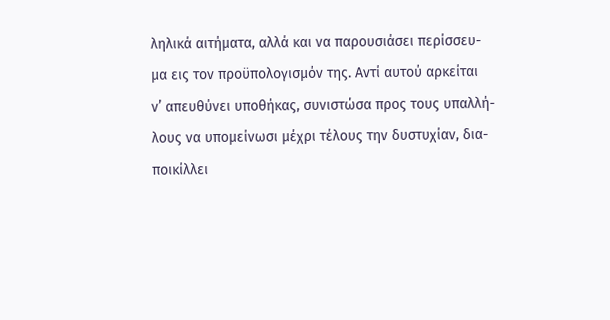ληλικά αιτήματα, αλλά και να παρουσιάσει περίσσευ-
μα εις τον προϋπολογισμόν της. Αντί αυτού αρκείται
ν’ απευθύνει υποθήκας, συνιστώσα προς τους υπαλλή-
λους να υπομείνωσι μέχρι τέλους την δυστυχίαν, δια-
ποικίλλει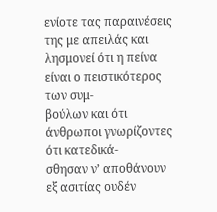ενίοτε τας παραινέσεις της με απειλάς και
λησμονεί ότι η πείνα είναι ο πειστικότερος των συμ-
βούλων και ότι άνθρωποι γνωρίζοντες ότι κατεδικά-
σθησαν ν’ αποθάνουν εξ ασιτίας ουδέν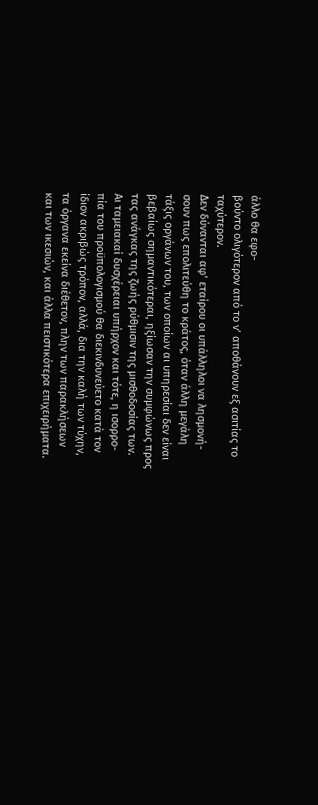άλλο θα εφο-
βούντο ολιγότερον από το ν’ αποθάνουν εξ ασιτίας το
ταχύτερον.
Δεν δύνανται αφ’ εταίρου οι υπάλληλοι να λησμονή-
σουν πως επολιτεύθη το κράτος, όταν άλλη μεγάλη
τάξις οργάνων του, των οποίων αι υπηρεσίαι δεν είναι
βεβαίως σημαντικότεραι, ηξίωσαν την συμφώνως προς
τας ανάγκας της ζωής ρύθμισιν της μισθοδοσίας των.
Αι ταμειακαί δυσχέρειαι υπήρχον και τότε, η ισορρο-
πία του προϋπολογισμού θα διεκινδυνεύετο κατά τον
ίδιον ακριβώς τρόπον, αλλά, δια την καλή των τύχην,
τα όργανα εκείνα διέθετον, πλην των παρακλήσεων
και των ικεσιών, και άλλα πειστικότερα επιχειρήματα.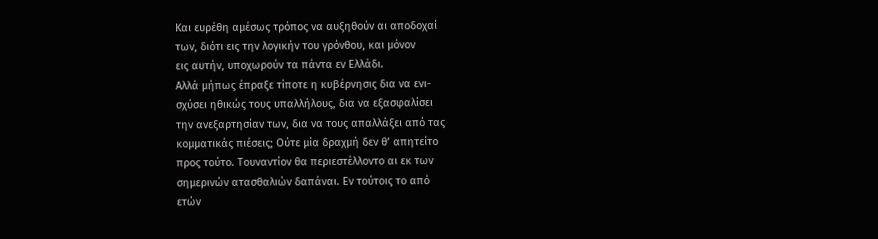Και ευρέθη αμέσως τρόπος να αυξηθούν αι αποδοχαί
των, διότι εις την λογικήν του γρόνθου, και μόνον
εις αυτήν, υποχωρούν τα πάντα εν Ελλάδι.
Αλλά μήπως έπραξε τίποτε η κυβέρνησις δια να ενι-
σχύσει ηθικώς τους υπαλλήλους, δια να εξασφαλίσει
την ανεξαρτησίαν των, δια να τους απαλλάξει από τας
κομματικάς πιέσεις; Ούτε μία δραχμή δεν θ’ απητείτο
προς τούτο. Τουναντίον θα περιεστέλλοντο αι εκ των
σημερινών ατασθαλιών δαπάναι. Εν τούτοις το από
ετών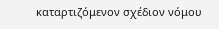καταρτιζόμενον σχέδιον νόμου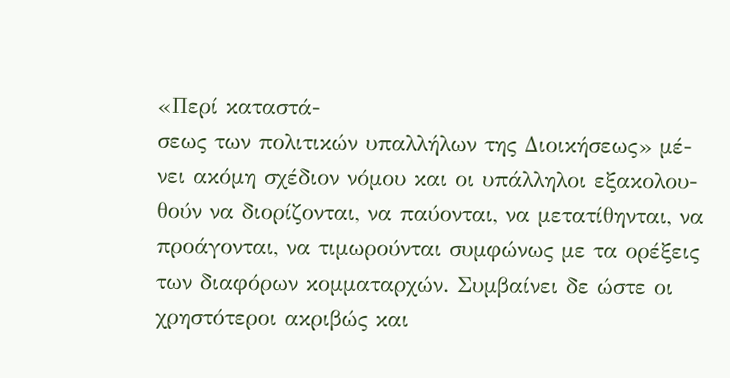«Περί καταστά-
σεως των πολιτικών υπαλλήλων της Διοικήσεως» μέ-
νει ακόμη σχέδιον νόμου και οι υπάλληλοι εξακολου-
θούν να διορίζονται, να παύονται, να μετατίθηνται, να
προάγονται, να τιμωρούνται συμφώνως με τα ορέξεις
των διαφόρων κομματαρχών. Συμβαίνει δε ώστε οι
χρηστότεροι ακριβώς και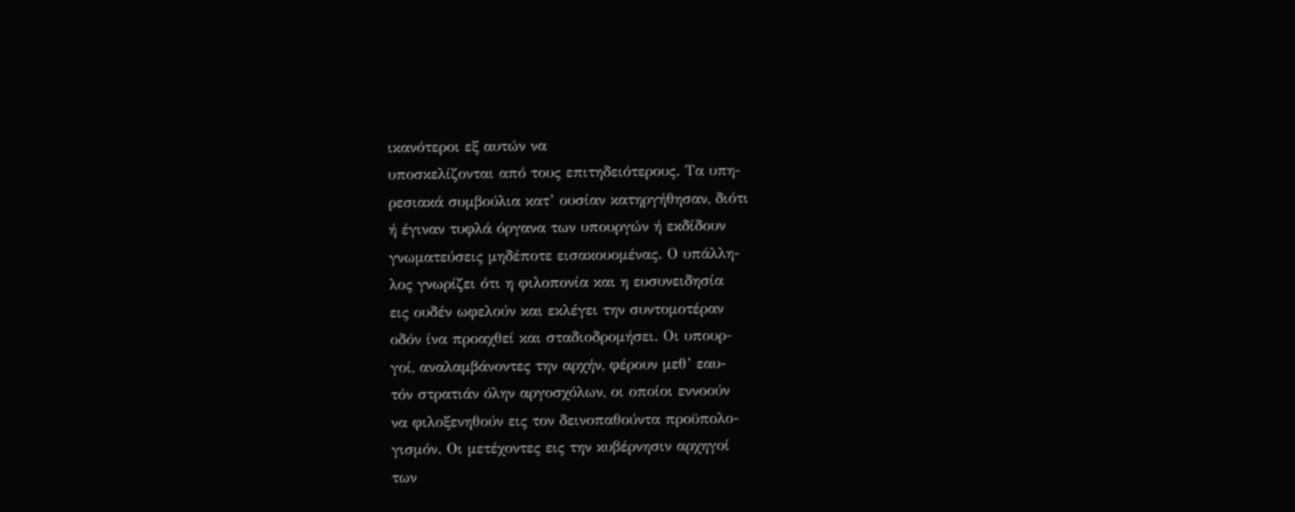ικανότεροι εξ αυτών να
υποσκελίζονται από τους επιτηδειότερους. Τα υπη-
ρεσιακά συμβούλια κατ’ ουσίαν κατηργήθησαν, διότι
ή έγιναν τυφλά όργανα των υπουργών ή εκδίδουν
γνωματεύσεις μηδέποτε εισακουομένας. Ο υπάλλη-
λος γνωρίζει ότι η φιλοπονία και η ευσυνειδησία
εις ουδέν ωφελούν και εκλέγει την συντομοτέραν
οδόν ίνα προαχθεί και σταδιοδρομήσει. Οι υπουρ-
γοί, αναλαμβάνοντες την αρχήν, φέρουν μεθ’ εαυ-
τόν στρατιάν όλην αργοσχόλων, οι οποίοι εννοούν
να φιλοξενηθούν εις τον δεινοπαθούντα προϋπολο-
γισμόν. Οι μετέχοντες εις την κυβέρνησιν αρχηγοί
των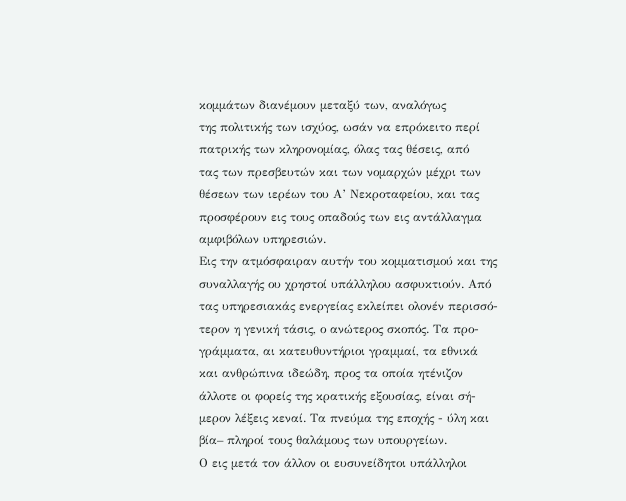κομμάτων διανέμουν μεταξύ των, αναλόγως
της πολιτικής των ισχύος, ωσάν να επρόκειτο περί
πατρικής των κληρονομίας, όλας τας θέσεις, από
τας των πρεσβευτών και των νομαρχών μέχρι των
θέσεων των ιερέων του Α’ Νεκροταφείου, και τας
προσφέρουν εις τους οπαδούς των εις αντάλλαγμα
αμφιβόλων υπηρεσιών.
Εις την ατμόσφαιραν αυτήν του κομματισμού και της
συναλλαγής ου χρηστοί υπάλληλου ασφυκτιούν. Από
τας υπηρεσιακάς ενεργείας εκλείπει ολονέν περισσό-
τερον η γενική τάσις, ο ανώτερος σκοπός. Τα προ-
γράμματα, αι κατευθυντήριοι γραμμαί, τα εθνικά
και ανθρώπινα ιδεώδη, προς τα οποία ητένιζον
άλλοτε οι φορείς της κρατικής εξουσίας, είναι σή-
μερον λέξεις κεναί. Τα πνεύμα της εποχής - ύλη και
βία– πληροί τους θαλάμους των υπουργείων.
Ο εις μετά τον άλλον οι ευσυνείδητοι υπάλληλοι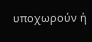υποχωρούν ή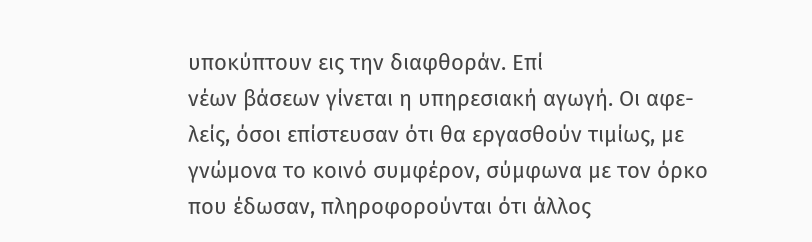υποκύπτουν εις την διαφθοράν. Επί
νέων βάσεων γίνεται η υπηρεσιακή αγωγή. Οι αφε-
λείς, όσοι επίστευσαν ότι θα εργασθούν τιμίως, με
γνώμονα το κοινό συμφέρον, σύμφωνα με τον όρκο
που έδωσαν, πληροφορούνται ότι άλλος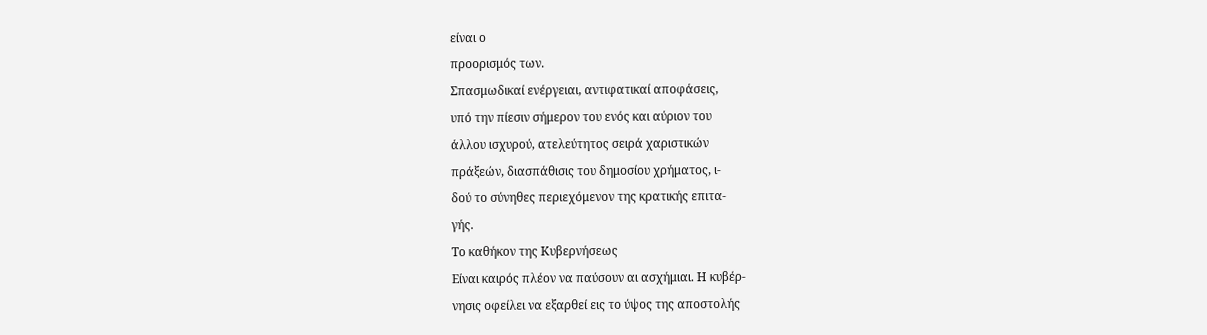είναι ο
προορισμός των.
Σπασμωδικαί ενέργειαι, αντιφατικαί αποφάσεις,
υπό την πίεσιν σήμερον του ενός και αύριον του
άλλου ισχυρού, ατελεύτητος σειρά χαριστικών
πράξεών, διασπάθισις του δημοσίου χρήματος, ι-
δού το σύνηθες περιεχόμενον της κρατικής επιτα-
γής.
Το καθήκον της Κυβερνήσεως
Είναι καιρός πλέον να παύσουν αι ασχήμιαι. Η κυβέρ-
νησις οφείλει να εξαρθεί εις το ύψος της αποστολής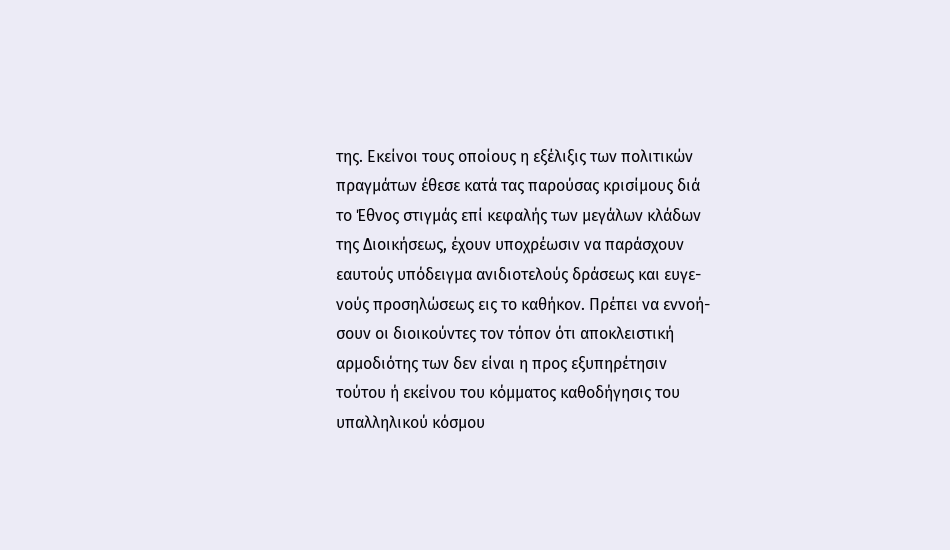της. Εκείνοι τους οποίους η εξέλιξις των πολιτικών
πραγμάτων έθεσε κατά τας παρούσας κρισίμους διά
το Έθνος στιγμάς επί κεφαλής των μεγάλων κλάδων
της Διοικήσεως, έχουν υποχρέωσιν να παράσχουν
εαυτούς υπόδειγμα ανιδιοτελούς δράσεως και ευγε-
νούς προσηλώσεως εις το καθήκον. Πρέπει να εννοή-
σουν οι διοικούντες τον τόπον ότι αποκλειστική
αρμοδιότης των δεν είναι η προς εξυπηρέτησιν
τούτου ή εκείνου του κόμματος καθοδήγησις του
υπαλληλικού κόσμου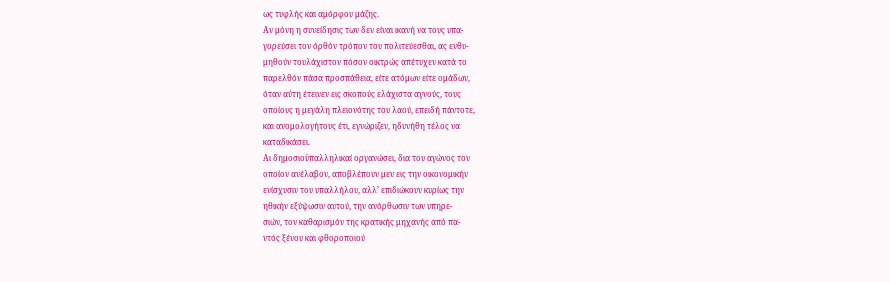ως τυφλής και αμόρφου μάζης.
Αν μόνη η συνείδησις των δεν είναι ικανή να τους υπα-
γορεύσει τον όρθόν τρόπον του πολιτεύεσθαι, ας ενθυ-
μηθούν τουλάχιστον πόσον οικτρώς απέτυχεν κατά το
παρελθόν πάσα προσπάθεια, είτε ατόμων είτε ομάδων,
όταν αύτη έτεινεν εις σκοπούς ελάχιστα αγνούς, τους
οποίους η μεγάλη πλειονότης του λαού, επειδή πάντοτε,
και ανομολογήτους έτι, εγνώριζεν, ηδυνήθη τέλος να
καταδικάσει.
Αι δημοσιοϋπαλληλικαί οργανώσει, δια του αγώνος τον
οποίον ανέλαβον, αποβλέπουν μεν εις την οικονομικήν
ενίσχυσιν του υπαλλήλου, αλλ’ επιδιώκουν κυρίως την
ηθικήν εξύψωσιν αυτού, την ανόρθωσιν των υπηρε-
σιών, τον καθαρισμόν της κρατικής μηχανής από πα-
ντός ξένου και φθοροποιού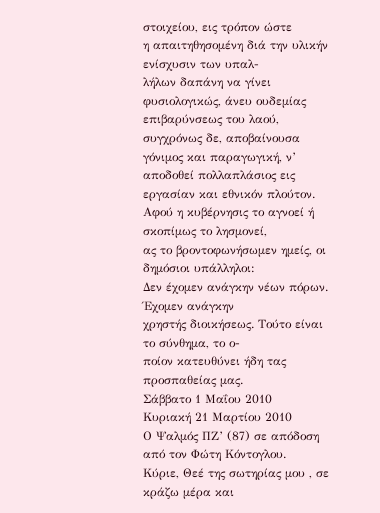στοιχείου, εις τρόπον ώστε
η απαιτηθησομένη διά την υλικήν ενίσχυσιν των υπαλ-
λήλων δαπάνη να γίνει φυσιολογικώς, άνευ ουδεμίας
επιβαρύνσεως του λαού, συγχρόνως δε, αποβαίνουσα
γόνιμος και παραγωγική, ν’ αποδοθεί πολλαπλάσιος εις
εργασίαν και εθνικόν πλούτον.
Αφού η κυβέρνησις το αγνοεί ή σκοπίμως το λησμονεί,
ας το βροντοφωνήσωμεν ημείς, οι δημόσιοι υπάλληλοι:
Δεν έχομεν ανάγκην νέων πόρων. Έχομεν ανάγκην
χρηστής διοικήσεως. Τούτο είναι το σύνθημα, το ο-
ποίον κατευθύνει ήδη τας προσπαθείας μας.
Σάββατο 1 Μαΐου 2010
Κυριακή 21 Μαρτίου 2010
Ο Ψαλμός ΠΖ’ (87) σε απόδοση από τον Φώτη Κόντογλου.
Κύριε, Θεέ της σωτηρίας μου , σε κράζω μέρα και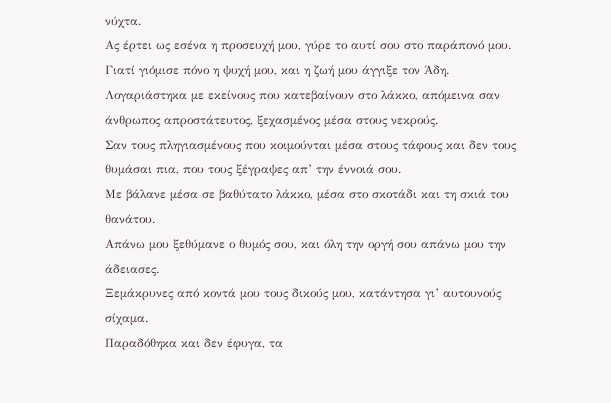νύχτα.
Ας έρτει ως εσένα η προσευχή μου, γύρε το αυτί σου στο παράπονό μου.
Γιατί γιόμισε πόνο η ψυχή μου, και η ζωή μου άγγιξε τον Άδη.
Λογαριάστηκα με εκείνους που κατεβαίνουν στο λάκκο, απόμεινα σαν άνθρωπος απροστάτευτος, ξεχασμένος μέσα στους νεκρούς.
Σαν τους πληγιασμένους που κοιμούνται μέσα στους τάφους και δεν τους θυμάσαι πια, που τους ξέγραψες απ’ την έννοιά σου.
Με βάλανε μέσα σε βαθύτατο λάκκο, μέσα στο σκοτάδι και τη σκιά του θανάτου.
Απάνω μου ξεθύμανε ο θυμός σου, και όλη την οργή σου απάνω μου την άδειασες.
Ξεμάκρυνες από κοντά μου τους δικούς μου, κατάντησα γι’ αυτουνούς σίχαμα.
Παραδόθηκα και δεν έφυγα, τα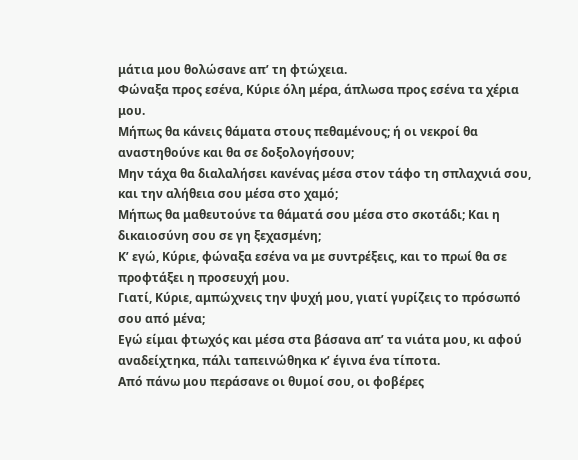μάτια μου θολώσανε απ’ τη φτώχεια.
Φώναξα προς εσένα, Κύριε όλη μέρα, άπλωσα προς εσένα τα χέρια μου.
Μήπως θα κάνεις θάματα στους πεθαμένους; ή οι νεκροί θα αναστηθούνε και θα σε δοξολογήσουν;
Μην τάχα θα διαλαλήσει κανένας μέσα στον τάφο τη σπλαχνιά σου, και την αλήθεια σου μέσα στο χαμό;
Μήπως θα μαθευτούνε τα θάματά σου μέσα στο σκοτάδι; Και η δικαιοσύνη σου σε γη ξεχασμένη;
Κ’ εγώ, Κύριε, φώναξα εσένα να με συντρέξεις, και το πρωί θα σε προφτάξει η προσευχή μου.
Γιατί, Κύριε, αμπώχνεις την ψυχή μου, γιατί γυρίζεις το πρόσωπό σου από μένα;
Εγώ είμαι φτωχός και μέσα στα βάσανα απ’ τα νιάτα μου, κι αφού αναδείχτηκα, πάλι ταπεινώθηκα κ’ έγινα ένα τίποτα.
Από πάνω μου περάσανε οι θυμοί σου, οι φοβέρες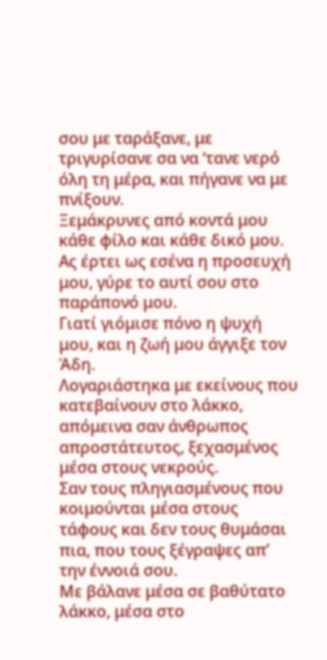σου με ταράξανε, με τριγυρίσανε σα να ‘τανε νερό όλη τη μέρα, και πήγανε να με πνίξουν.
Ξεμάκρυνες από κοντά μου κάθε φίλο και κάθε δικό μου.
Ας έρτει ως εσένα η προσευχή μου, γύρε το αυτί σου στο παράπονό μου.
Γιατί γιόμισε πόνο η ψυχή μου, και η ζωή μου άγγιξε τον Άδη.
Λογαριάστηκα με εκείνους που κατεβαίνουν στο λάκκο, απόμεινα σαν άνθρωπος απροστάτευτος, ξεχασμένος μέσα στους νεκρούς.
Σαν τους πληγιασμένους που κοιμούνται μέσα στους τάφους και δεν τους θυμάσαι πια, που τους ξέγραψες απ’ την έννοιά σου.
Με βάλανε μέσα σε βαθύτατο λάκκο, μέσα στο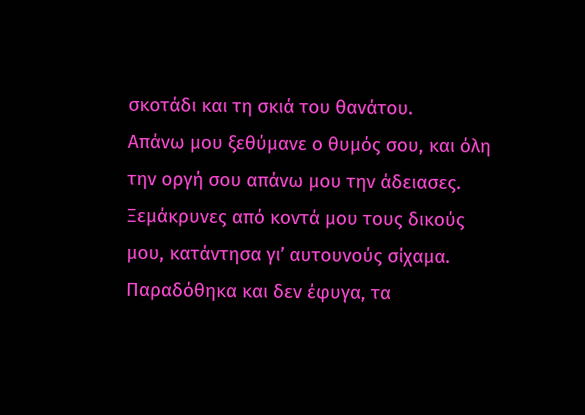σκοτάδι και τη σκιά του θανάτου.
Απάνω μου ξεθύμανε ο θυμός σου, και όλη την οργή σου απάνω μου την άδειασες.
Ξεμάκρυνες από κοντά μου τους δικούς μου, κατάντησα γι’ αυτουνούς σίχαμα.
Παραδόθηκα και δεν έφυγα, τα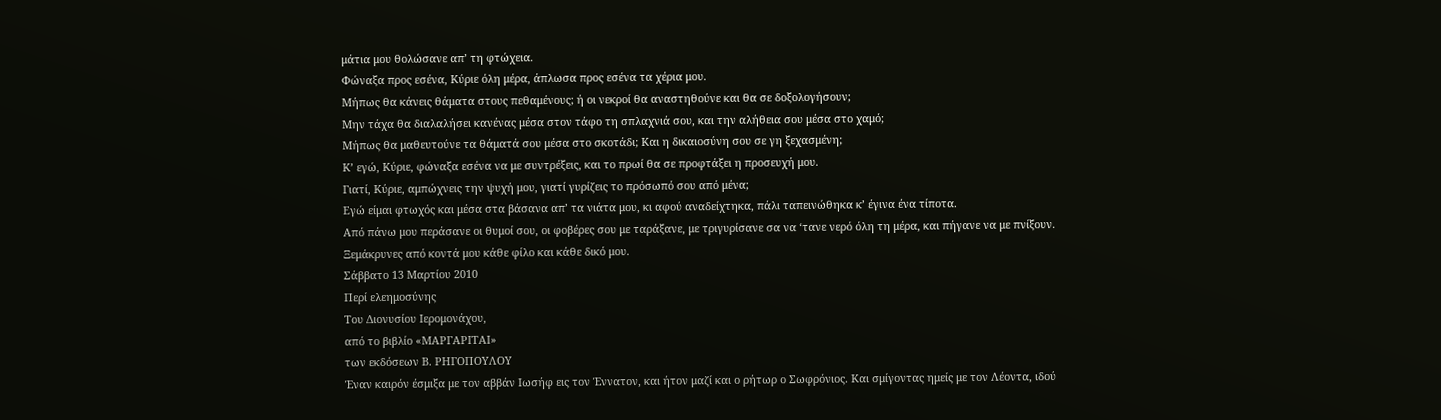μάτια μου θολώσανε απ’ τη φτώχεια.
Φώναξα προς εσένα, Κύριε όλη μέρα, άπλωσα προς εσένα τα χέρια μου.
Μήπως θα κάνεις θάματα στους πεθαμένους; ή οι νεκροί θα αναστηθούνε και θα σε δοξολογήσουν;
Μην τάχα θα διαλαλήσει κανένας μέσα στον τάφο τη σπλαχνιά σου, και την αλήθεια σου μέσα στο χαμό;
Μήπως θα μαθευτούνε τα θάματά σου μέσα στο σκοτάδι; Και η δικαιοσύνη σου σε γη ξεχασμένη;
Κ’ εγώ, Κύριε, φώναξα εσένα να με συντρέξεις, και το πρωί θα σε προφτάξει η προσευχή μου.
Γιατί, Κύριε, αμπώχνεις την ψυχή μου, γιατί γυρίζεις το πρόσωπό σου από μένα;
Εγώ είμαι φτωχός και μέσα στα βάσανα απ’ τα νιάτα μου, κι αφού αναδείχτηκα, πάλι ταπεινώθηκα κ’ έγινα ένα τίποτα.
Από πάνω μου περάσανε οι θυμοί σου, οι φοβέρες σου με ταράξανε, με τριγυρίσανε σα να ‘τανε νερό όλη τη μέρα, και πήγανε να με πνίξουν.
Ξεμάκρυνες από κοντά μου κάθε φίλο και κάθε δικό μου.
Σάββατο 13 Μαρτίου 2010
Περί ελεημοσύνης
Του Διονυσίου Ιερομονάχου,
από το βιβλίο «ΜΑΡΓΑΡΙΤΑΙ»
των εκδόσεων Β. ΡΗΓΟΠΟΥΛΟΥ
Έναν καιρόν έσμιξα με τον αββάν Ιωσήφ εις τον Έννατον, και ήτον μαζί και ο ρήτωρ ο Σωφρόνιος. Και σμίγοντας ημείς με τον Λέοντα, ιδού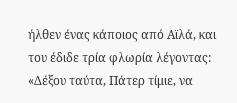ήλθεν ένας κάποιος από Αϊλά, και του έδιδε τρία φλωρία λέγοντας: «Δέξου ταύτα, Πάτερ τίμιε, να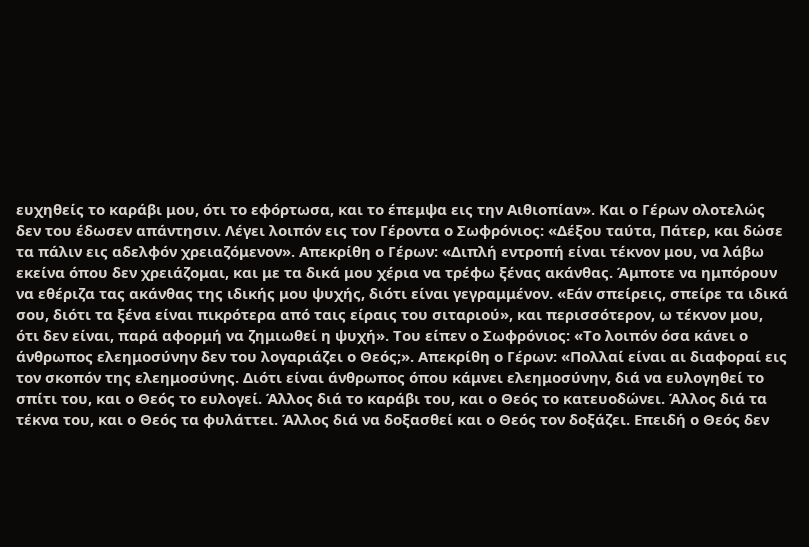ευχηθείς το καράβι μου, ότι το εφόρτωσα, και το έπεμψα εις την Αιθιοπίαν». Και ο Γέρων ολοτελώς δεν του έδωσεν απάντησιν. Λέγει λοιπόν εις τον Γέροντα ο Σωφρόνιος: «Δέξου ταύτα, Πάτερ, και δώσε τα πάλιν εις αδελφόν χρειαζόμενον». Απεκρίθη ο Γέρων: «Διπλή εντροπή είναι τέκνον μου, να λάβω εκείνα όπου δεν χρειάζομαι, και με τα δικά μου χέρια να τρέφω ξένας ακάνθας. Άμποτε να ημπόρουν να εθέριζα τας ακάνθας της ιδικής μου ψυχής, διότι είναι γεγραμμένον. «Εάν σπείρεις, σπείρε τα ιδικά σου, διότι τα ξένα είναι πικρότερα από ταις είραις του σιταριού», και περισσότερον, ω τέκνον μου, ότι δεν είναι, παρά αφορμή να ζημιωθεί η ψυχή». Του είπεν ο Σωφρόνιος: «Το λοιπόν όσα κάνει ο άνθρωπος ελεημοσύνην δεν του λογαριάζει ο Θεός;». Απεκρίθη ο Γέρων: «Πολλαί είναι αι διαφοραί εις τον σκοπόν της ελεημοσύνης. Διότι είναι άνθρωπος όπου κάμνει ελεημοσύνην, διά να ευλογηθεί το σπίτι του, και ο Θεός το ευλογεί. Άλλος διά το καράβι του, και ο Θεός το κατευοδώνει. Άλλος διά τα τέκνα του, και ο Θεός τα φυλάττει. Άλλος διά να δοξασθεί και ο Θεός τον δοξάζει. Επειδή ο Θεός δεν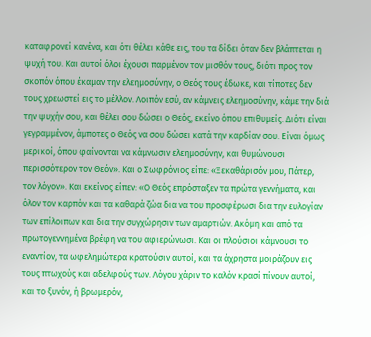καταφρονεί κανένα, και ότι θέλει κάθε εις, του τα δίδει όταν δεν βλάπτεται η ψυχή του. Και αυτοί όλοι έχουσι παρμένον τον μισθόν τους, διότι προς τον σκοπόν όπου έκαμαν την ελεημοσύνην, ο Θεός τους έδωκε, και τίποτες δεν τους χρεωστεί εις το μέλλον. Λοιπόν εσύ, αν κάμνεις ελεημοσύνην, κάμε την διά την ψυχήν σου, και θέλει σου δώσει ο Θεός, εκείνο όπου επιθυμείς. Διότι είναι γεγραμμένον, άμποτες ο Θεός να σου δώσει κατά την καρδίαν σου. Είναι όμως μερικοί, όπου φαίνονται να κάμνωσιν ελεημοσύνην, και θυμώνουσι περισσότερον τον Θεόν». Και ο Σωφρόνιος είπε: «Ξεκαθάρισόν μου, Πάτερ, τον λόγον». Και εκείνος είπεν: «Ο Θεός επρόσταξεν τα πρώτα γεννήματα, και όλον τον καρπόν και τα καθαρά ζώα δια να του προσφέρωσι δια την ευλογίαν των επίλοιπων και δια την συγχώρησιν των αμαρτιών. Ακόμη και από τα πρωτογεννημένα βρέφη να του αφιερώνωσι. Και οι πλούσιοι κάμνουσι το εναντίον, τα ωφελημώτερα κρατούσιν αυτοί, και τα άχρηστα μοιράζουν εις τους πτωχούς και αδελφούς των. Λόγου χάριν το καλόν κρασί πίνουν αυτοί, και το ξυνόν, ή βρωμερόν,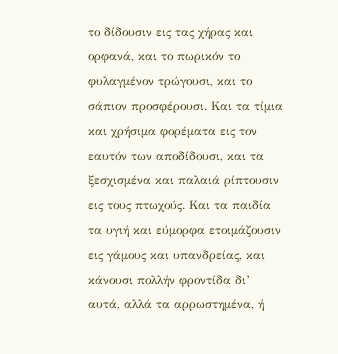το δίδουσιν εις τας χήρας και ορφανά, και το πωρικόν το φυλαγμένον τρώγουσι, και το σάπιον προσφέρουσι. Και τα τίμια και χρήσιμα φορέματα εις τον εαυτόν των αποδίδουσι, και τα ξεσχισμένα και παλαιά ρίπτουσιν εις τους πτωχούς. Και τα παιδία τα υγιή και εύμορφα ετοιμάζουσιν εις γάμους και υπανδρείας, και κάνουσι πολλήν φροντίδα δι’ αυτά, αλλά τα αρρωστημένα, ή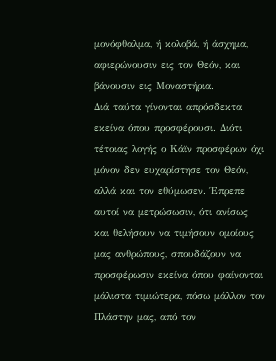μονόφθαλμα, ή κολοβά, ή άσχημα, αφιερώνουσιν εις τον Θεόν, και βάνουσιν εις Μοναστήρια.
Διά ταύτα γίνονται απρόσδεκτα εκείνα όπου προσφέρουσι. Διότι τέτοιας λογής ο Κάϊν προσφέρων όχι μόνον δεν ευχαρίστησε τον Θεόν, αλλά και τον εθύμωσεν. Έπρεπε αυτοί να μετρώσωσιν, ότι ανίσως και θελήσουν να τιμήσουν ομοίους μας ανθρώπους, σπουδάζουν να προσφέρωσιν εκείνα όπου φαίνονται μάλιστα τιμιώτερα, πόσω μάλλον τον Πλάστην μας, από τον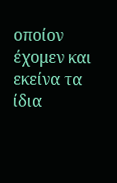οποίον έχομεν και εκείνα τα ίδια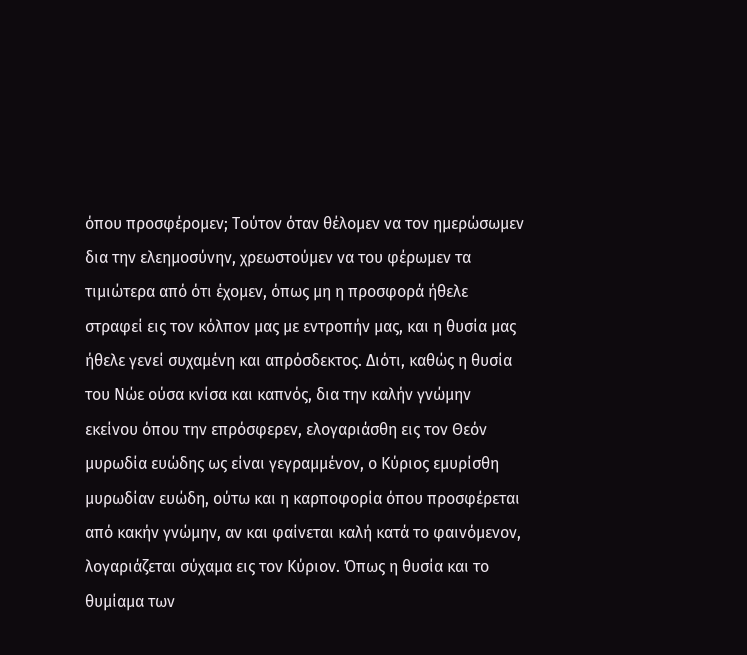όπου προσφέρομεν; Τούτον όταν θέλομεν να τον ημερώσωμεν δια την ελεημοσύνην, χρεωστούμεν να του φέρωμεν τα τιμιώτερα από ότι έχομεν, όπως μη η προσφορά ήθελε στραφεί εις τον κόλπον μας με εντροπήν μας, και η θυσία μας ήθελε γενεί συχαμένη και απρόσδεκτος. Διότι, καθώς η θυσία του Νώε ούσα κνίσα και καπνός, δια την καλήν γνώμην εκείνου όπου την επρόσφερεν, ελογαριάσθη εις τον Θεόν μυρωδία ευώδης ως είναι γεγραμμένον, ο Κύριος εμυρίσθη μυρωδίαν ευώδη, ούτω και η καρποφορία όπου προσφέρεται από κακήν γνώμην, αν και φαίνεται καλή κατά το φαινόμενον, λογαριάζεται σύχαμα εις τον Κύριον. Όπως η θυσία και το θυμίαμα των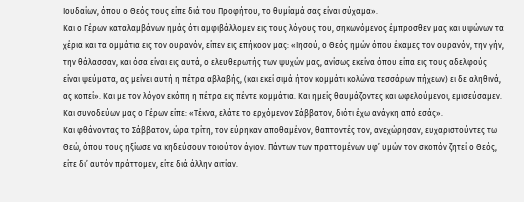Ιουδαίων, όπου ο Θεός τους είπε διά του Προφήτου, το θυμίαμά σας είναι σύχαμα».
Και ο Γέρων καταλαμβάνων ημάς ότι αμφιβάλλομεν εις τους λόγους του, σηκωνόμενος έμπροσθεν μας και υψώνων τα χέρια και τα ομμάτια εις τον ουρανόν, είπεν εις επήκοον μας: «Ιησού, ο Θεός ημών όπου έκαμες τον ουρανόν, την γήν, την θάλασσαν, και όσα είναι εις αυτά, ο ελευθερωτής των ψυχών μας, ανίσως εκείνα όπου είπα εις τους αδελφούς είναι ψεύματα, ας μείνει αυτή η πέτρα αβλαβής, (και εκεί σιμά ήτον κομμάτι κολώνα τεσσάρων πήχεων) ει δε αληθινά, ας κοπεί». Και με τον λόγον εκόπη η πέτρα εις πέντε κομμάτια. Και ημείς θαυμάζοντες και ωφελούμενοι, εμισεύσαμεν. Και συνοδεύων μας ο Γέρων είπε: «Τέκνα, ελάτε το ερχόμενον Σάββατον, διότι έχω ανάγκη από εσάς».
Και φθάνοντας το Σάββατον, ώρα τρίτη, τον εύρηκαν αποθαμένον, θαπτοντές τον, ανεχώρησαν, ευχαριστούντες τω Θεώ, όπου τους ηξίωσε να κηδεύσουν τοιούτον άγιον. Πάντων των πραττομένων υφ’ υμών τον σκοπόν ζητεί ο Θεός, είτε δι’ αυτόν πράττομεν, είτε διά άλλην αιτίαν.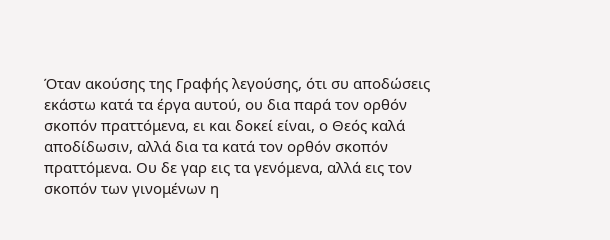Όταν ακούσης της Γραφής λεγούσης, ότι συ αποδώσεις εκάστω κατά τα έργα αυτού, ου δια παρά τον ορθόν σκοπόν πραττόμενα, ει και δοκεί είναι, ο Θεός καλά αποδίδωσιν, αλλά δια τα κατά τον ορθόν σκοπόν πραττόμενα. Ου δε γαρ εις τα γενόμενα, αλλά εις τον σκοπόν των γινομένων η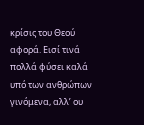κρίσις του Θεού αφορά. Εισί τινά πολλά φύσει καλά υπό των ανθρώπων γινόμενα, αλλ’ ου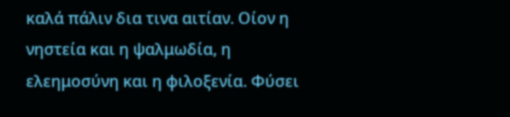καλά πάλιν δια τινα αιτίαν. Οίον η νηστεία και η ψαλμωδία, η ελεημοσύνη και η φιλοξενία. Φύσει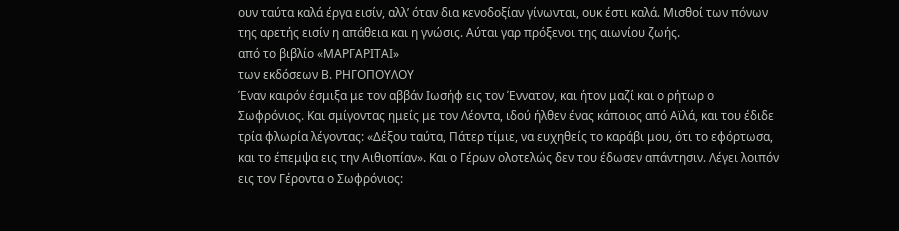ουν ταύτα καλά έργα εισίν, αλλ’ όταν δια κενοδοξίαν γίνωνται, ουκ έστι καλά. Μισθοί των πόνων της αρετής εισίν η απάθεια και η γνώσις. Αύται γαρ πρόξενοι της αιωνίου ζωής.
από το βιβλίο «ΜΑΡΓΑΡΙΤΑΙ»
των εκδόσεων Β. ΡΗΓΟΠΟΥΛΟΥ
Έναν καιρόν έσμιξα με τον αββάν Ιωσήφ εις τον Έννατον, και ήτον μαζί και ο ρήτωρ ο Σωφρόνιος. Και σμίγοντας ημείς με τον Λέοντα, ιδού ήλθεν ένας κάποιος από Αϊλά, και του έδιδε τρία φλωρία λέγοντας: «Δέξου ταύτα, Πάτερ τίμιε, να ευχηθείς το καράβι μου, ότι το εφόρτωσα, και το έπεμψα εις την Αιθιοπίαν». Και ο Γέρων ολοτελώς δεν του έδωσεν απάντησιν. Λέγει λοιπόν εις τον Γέροντα ο Σωφρόνιος: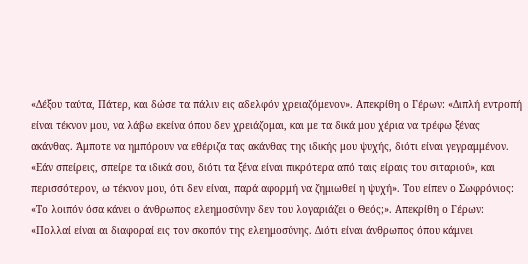«Δέξου ταύτα, Πάτερ, και δώσε τα πάλιν εις αδελφόν χρειαζόμενον». Απεκρίθη ο Γέρων: «Διπλή εντροπή είναι τέκνον μου, να λάβω εκείνα όπου δεν χρειάζομαι, και με τα δικά μου χέρια να τρέφω ξένας ακάνθας. Άμποτε να ημπόρουν να εθέριζα τας ακάνθας της ιδικής μου ψυχής, διότι είναι γεγραμμένον. «Εάν σπείρεις, σπείρε τα ιδικά σου, διότι τα ξένα είναι πικρότερα από ταις είραις του σιταριού», και περισσότερον, ω τέκνον μου, ότι δεν είναι, παρά αφορμή να ζημιωθεί η ψυχή». Του είπεν ο Σωφρόνιος: «Το λοιπόν όσα κάνει ο άνθρωπος ελεημοσύνην δεν του λογαριάζει ο Θεός;». Απεκρίθη ο Γέρων: «Πολλαί είναι αι διαφοραί εις τον σκοπόν της ελεημοσύνης. Διότι είναι άνθρωπος όπου κάμνει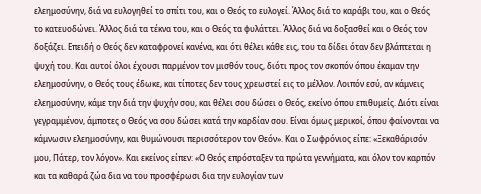ελεημοσύνην, διά να ευλογηθεί το σπίτι του, και ο Θεός το ευλογεί. Άλλος διά το καράβι του, και ο Θεός το κατευοδώνει. Άλλος διά τα τέκνα του, και ο Θεός τα φυλάττει. Άλλος διά να δοξασθεί και ο Θεός τον δοξάζει. Επειδή ο Θεός δεν καταφρονεί κανένα, και ότι θέλει κάθε εις, του τα δίδει όταν δεν βλάπτεται η ψυχή του. Και αυτοί όλοι έχουσι παρμένον τον μισθόν τους, διότι προς τον σκοπόν όπου έκαμαν την ελεημοσύνην, ο Θεός τους έδωκε, και τίποτες δεν τους χρεωστεί εις το μέλλον. Λοιπόν εσύ, αν κάμνεις ελεημοσύνην, κάμε την διά την ψυχήν σου, και θέλει σου δώσει ο Θεός, εκείνο όπου επιθυμείς. Διότι είναι γεγραμμένον, άμποτες ο Θεός να σου δώσει κατά την καρδίαν σου. Είναι όμως μερικοί, όπου φαίνονται να κάμνωσιν ελεημοσύνην, και θυμώνουσι περισσότερον τον Θεόν». Και ο Σωφρόνιος είπε: «Ξεκαθάρισόν μου, Πάτερ, τον λόγον». Και εκείνος είπεν: «Ο Θεός επρόσταξεν τα πρώτα γεννήματα, και όλον τον καρπόν και τα καθαρά ζώα δια να του προσφέρωσι δια την ευλογίαν των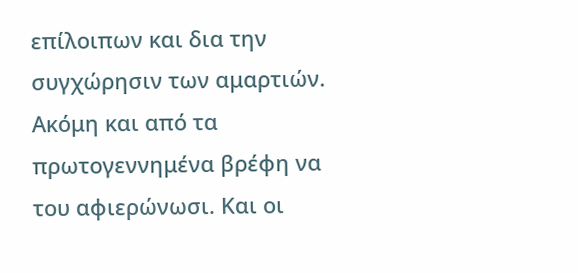επίλοιπων και δια την συγχώρησιν των αμαρτιών. Ακόμη και από τα πρωτογεννημένα βρέφη να του αφιερώνωσι. Και οι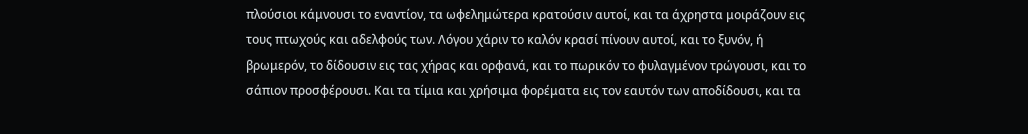πλούσιοι κάμνουσι το εναντίον, τα ωφελημώτερα κρατούσιν αυτοί, και τα άχρηστα μοιράζουν εις τους πτωχούς και αδελφούς των. Λόγου χάριν το καλόν κρασί πίνουν αυτοί, και το ξυνόν, ή βρωμερόν, το δίδουσιν εις τας χήρας και ορφανά, και το πωρικόν το φυλαγμένον τρώγουσι, και το σάπιον προσφέρουσι. Και τα τίμια και χρήσιμα φορέματα εις τον εαυτόν των αποδίδουσι, και τα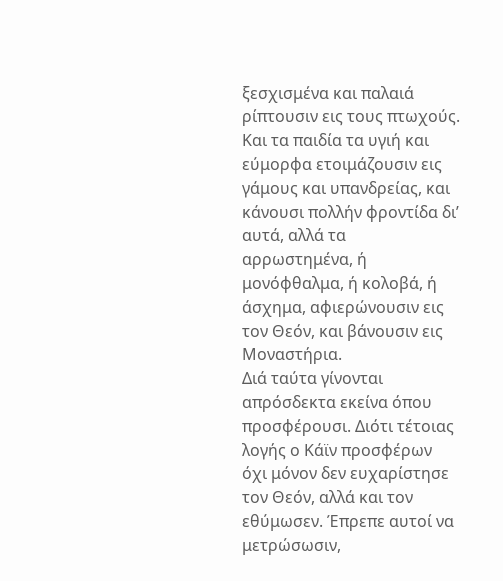ξεσχισμένα και παλαιά ρίπτουσιν εις τους πτωχούς. Και τα παιδία τα υγιή και εύμορφα ετοιμάζουσιν εις γάμους και υπανδρείας, και κάνουσι πολλήν φροντίδα δι’ αυτά, αλλά τα αρρωστημένα, ή μονόφθαλμα, ή κολοβά, ή άσχημα, αφιερώνουσιν εις τον Θεόν, και βάνουσιν εις Μοναστήρια.
Διά ταύτα γίνονται απρόσδεκτα εκείνα όπου προσφέρουσι. Διότι τέτοιας λογής ο Κάϊν προσφέρων όχι μόνον δεν ευχαρίστησε τον Θεόν, αλλά και τον εθύμωσεν. Έπρεπε αυτοί να μετρώσωσιν,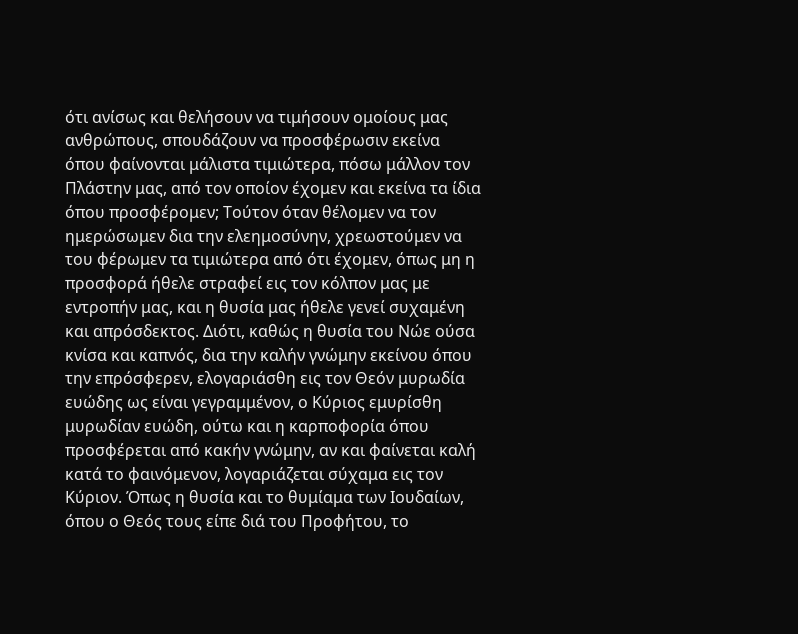ότι ανίσως και θελήσουν να τιμήσουν ομοίους μας ανθρώπους, σπουδάζουν να προσφέρωσιν εκείνα όπου φαίνονται μάλιστα τιμιώτερα, πόσω μάλλον τον Πλάστην μας, από τον οποίον έχομεν και εκείνα τα ίδια όπου προσφέρομεν; Τούτον όταν θέλομεν να τον ημερώσωμεν δια την ελεημοσύνην, χρεωστούμεν να του φέρωμεν τα τιμιώτερα από ότι έχομεν, όπως μη η προσφορά ήθελε στραφεί εις τον κόλπον μας με εντροπήν μας, και η θυσία μας ήθελε γενεί συχαμένη και απρόσδεκτος. Διότι, καθώς η θυσία του Νώε ούσα κνίσα και καπνός, δια την καλήν γνώμην εκείνου όπου την επρόσφερεν, ελογαριάσθη εις τον Θεόν μυρωδία ευώδης ως είναι γεγραμμένον, ο Κύριος εμυρίσθη μυρωδίαν ευώδη, ούτω και η καρποφορία όπου προσφέρεται από κακήν γνώμην, αν και φαίνεται καλή κατά το φαινόμενον, λογαριάζεται σύχαμα εις τον Κύριον. Όπως η θυσία και το θυμίαμα των Ιουδαίων, όπου ο Θεός τους είπε διά του Προφήτου, το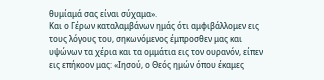θυμίαμά σας είναι σύχαμα».
Και ο Γέρων καταλαμβάνων ημάς ότι αμφιβάλλομεν εις τους λόγους του, σηκωνόμενος έμπροσθεν μας και υψώνων τα χέρια και τα ομμάτια εις τον ουρανόν, είπεν εις επήκοον μας: «Ιησού, ο Θεός ημών όπου έκαμες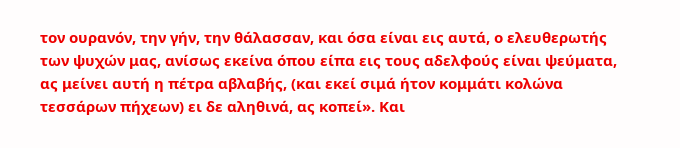τον ουρανόν, την γήν, την θάλασσαν, και όσα είναι εις αυτά, ο ελευθερωτής των ψυχών μας, ανίσως εκείνα όπου είπα εις τους αδελφούς είναι ψεύματα, ας μείνει αυτή η πέτρα αβλαβής, (και εκεί σιμά ήτον κομμάτι κολώνα τεσσάρων πήχεων) ει δε αληθινά, ας κοπεί». Και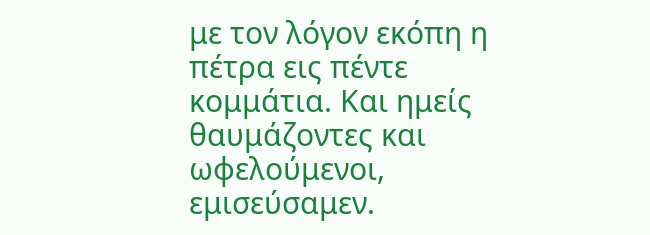με τον λόγον εκόπη η πέτρα εις πέντε κομμάτια. Και ημείς θαυμάζοντες και ωφελούμενοι, εμισεύσαμεν.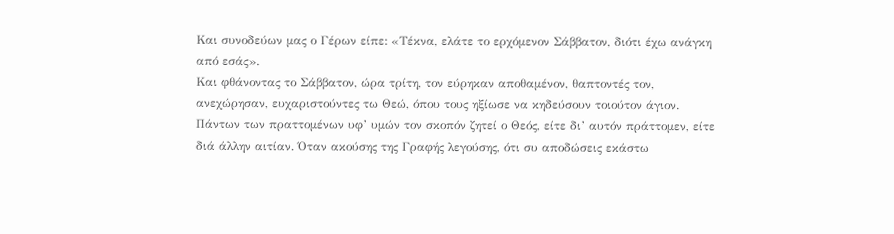Και συνοδεύων μας ο Γέρων είπε: «Τέκνα, ελάτε το ερχόμενον Σάββατον, διότι έχω ανάγκη από εσάς».
Και φθάνοντας το Σάββατον, ώρα τρίτη, τον εύρηκαν αποθαμένον, θαπτοντές τον, ανεχώρησαν, ευχαριστούντες τω Θεώ, όπου τους ηξίωσε να κηδεύσουν τοιούτον άγιον. Πάντων των πραττομένων υφ’ υμών τον σκοπόν ζητεί ο Θεός, είτε δι’ αυτόν πράττομεν, είτε διά άλλην αιτίαν. Όταν ακούσης της Γραφής λεγούσης, ότι συ αποδώσεις εκάστω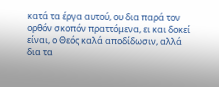κατά τα έργα αυτού, ου δια παρά τον ορθόν σκοπόν πραττόμενα, ει και δοκεί είναι, ο Θεός καλά αποδίδωσιν, αλλά δια τα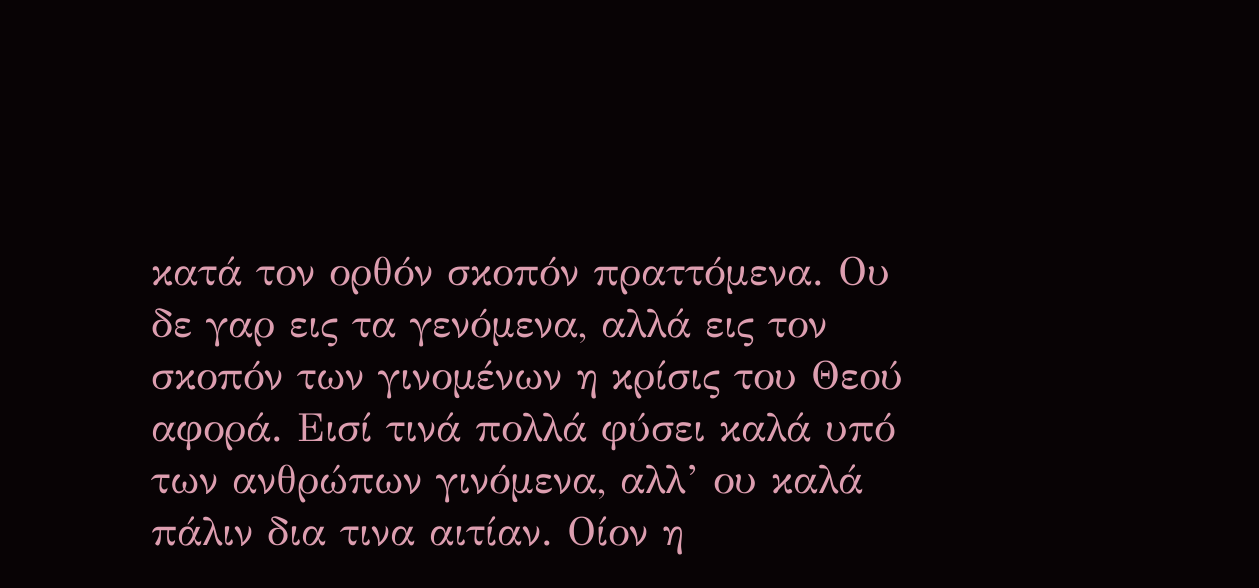κατά τον ορθόν σκοπόν πραττόμενα. Ου δε γαρ εις τα γενόμενα, αλλά εις τον σκοπόν των γινομένων η κρίσις του Θεού αφορά. Εισί τινά πολλά φύσει καλά υπό των ανθρώπων γινόμενα, αλλ’ ου καλά πάλιν δια τινα αιτίαν. Οίον η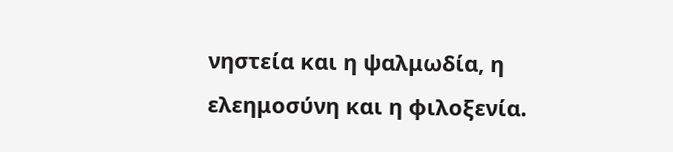νηστεία και η ψαλμωδία, η ελεημοσύνη και η φιλοξενία.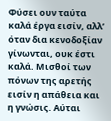Φύσει ουν ταύτα καλά έργα εισίν, αλλ’ όταν δια κενοδοξίαν γίνωνται, ουκ έστι καλά. Μισθοί των πόνων της αρετής εισίν η απάθεια και η γνώσις. Αύται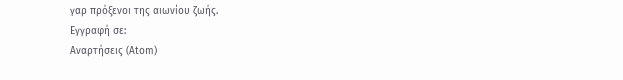γαρ πρόξενοι της αιωνίου ζωής.
Εγγραφή σε:
Αναρτήσεις (Atom)